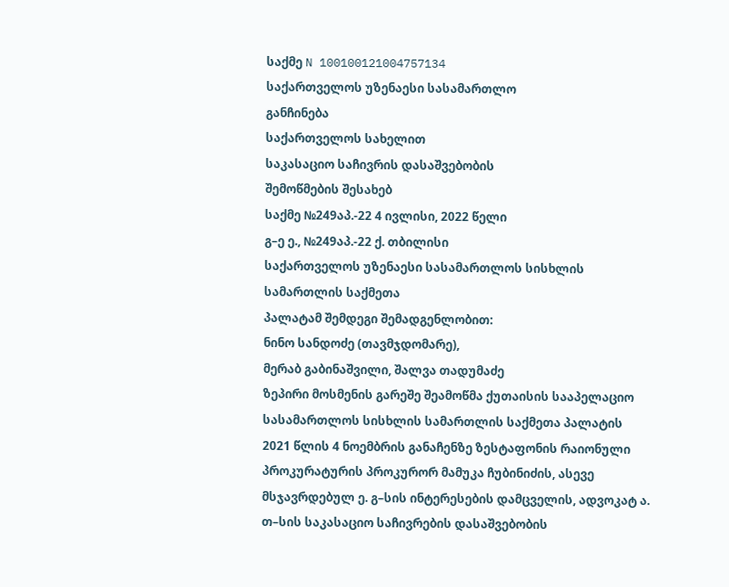საქმე N 100100121004757134
საქართველოს უზენაესი სასამართლო
განჩინება
საქართველოს სახელით
საკასაციო საჩივრის დასაშვებობის
შემოწმების შესახებ
საქმე №249აპ.-22 4 ივლისი, 2022 წელი
გ–ე ე., №249აპ.-22 ქ. თბილისი
საქართველოს უზენაესი სასამართლოს სისხლის სამართლის საქმეთა
პალატამ შემდეგი შემადგენლობით:
ნინო სანდოძე (თავმჯდომარე),
მერაბ გაბინაშვილი, შალვა თადუმაძე
ზეპირი მოსმენის გარეშე შეამოწმა ქუთაისის სააპელაციო სასამართლოს სისხლის სამართლის საქმეთა პალატის 2021 წლის 4 ნოემბრის განაჩენზე ზესტაფონის რაიონული პროკურატურის პროკურორ მამუკა ჩუბინიძის, ასევე მსჯავრდებულ ე. გ–სის ინტერესების დამცველის, ადვოკატ ა. თ–სის საკასაციო საჩივრების დასაშვებობის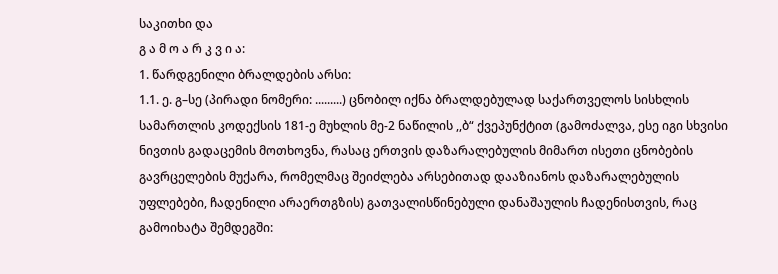საკითხი და
გ ა მ ო ა რ კ ვ ი ა:
1. წარდგენილი ბრალდების არსი:
1.1. ე. გ–სე (პირადი ნომერი: .........) ცნობილ იქნა ბრალდებულად საქართველოს სისხლის სამართლის კოდექსის 181-ე მუხლის მე-2 ნაწილის ,,ბ“ ქვეპუნქტით (გამოძალვა, ესე იგი სხვისი ნივთის გადაცემის მოთხოვნა, რასაც ერთვის დაზარალებულის მიმართ ისეთი ცნობების გავრცელების მუქარა, რომელმაც შეიძლება არსებითად დააზიანოს დაზარალებულის უფლებები, ჩადენილი არაერთგზის) გათვალისწინებული დანაშაულის ჩადენისთვის, რაც გამოიხატა შემდეგში: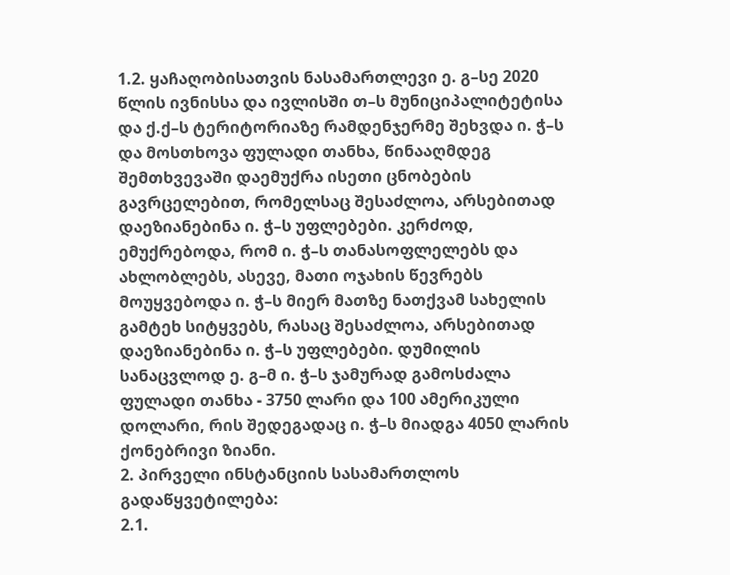1.2. ყაჩაღობისათვის ნასამართლევი ე. გ–სე 2020 წლის ივნისსა და ივლისში თ–ს მუნიციპალიტეტისა და ქ.ქ–ს ტერიტორიაზე რამდენჯერმე შეხვდა ი. ჭ–ს და მოსთხოვა ფულადი თანხა, წინააღმდეგ შემთხვევაში დაემუქრა ისეთი ცნობების გავრცელებით, რომელსაც შესაძლოა, არსებითად დაეზიანებინა ი. ჭ–ს უფლებები. კერძოდ, ემუქრებოდა, რომ ი. ჭ–ს თანასოფლელებს და ახლობლებს, ასევე, მათი ოჯახის წევრებს მოუყვებოდა ი. ჭ–ს მიერ მათზე ნათქვამ სახელის გამტეხ სიტყვებს, რასაც შესაძლოა, არსებითად დაეზიანებინა ი. ჭ–ს უფლებები. დუმილის სანაცვლოდ ე. გ–მ ი. ჭ–ს ჯამურად გამოსძალა ფულადი თანხა - 3750 ლარი და 100 ამერიკული დოლარი, რის შედეგადაც ი. ჭ–ს მიადგა 4050 ლარის ქონებრივი ზიანი.
2. პირველი ინსტანციის სასამართლოს გადაწყვეტილება:
2.1.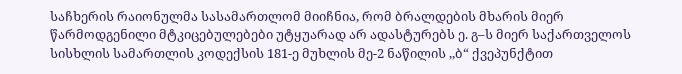საჩხერის რაიონულმა სასამართლომ მიიჩნია, რომ ბრალდების მხარის მიერ წარმოდგენილი მტკიცებულებები უტყუარად არ ადასტურებს ე. გ–ს მიერ საქართველოს სისხლის სამართლის კოდექსის 181-ე მუხლის მე-2 ნაწილის ,,ბ“ ქვეპუნქტით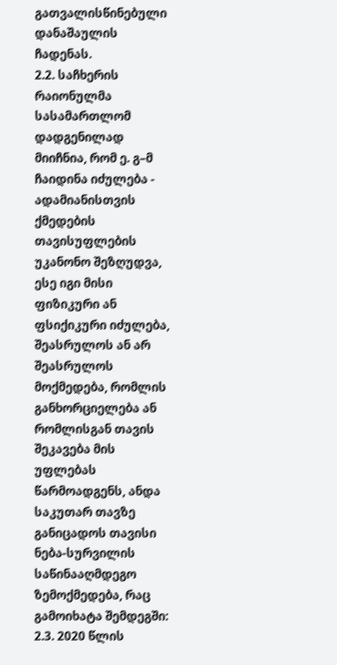გათვალისწინებული დანაშაულის ჩადენას.
2.2. საჩხერის რაიონულმა სასამართლომ დადგენილად მიიჩნია, რომ ე. გ–მ ჩაიდინა იძულება - ადამიანისთვის ქმედების თავისუფლების უკანონო შეზღუდვა, ესე იგი მისი ფიზიკური ან ფსიქიკური იძულება, შეასრულოს ან არ შეასრულოს მოქმედება, რომლის განხორციელება ან რომლისგან თავის შეკავება მის უფლებას წარმოადგენს, ანდა საკუთარ თავზე განიცადოს თავისი ნება-სურვილის საწინააღმდეგო ზემოქმედება, რაც გამოიხატა შემდეგში:
2.3. 2020 წლის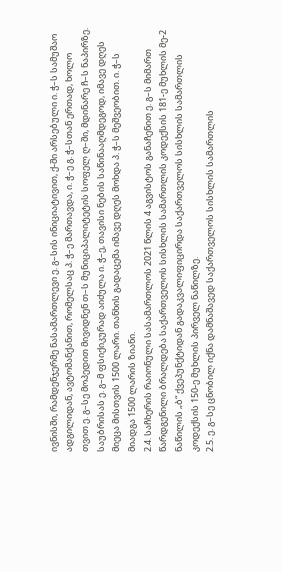ივნისში, რამდენჯერმე ნასამართლევი ე. გ–სის ინიციატივით, ქ-ში არსებული ი. ჭ–ს სამუშაო ადგილიდან, ავტომანქანით, რომელსაც პ. ჭ–ე მართავდა, ი. ჭ–ე გ. ჭ–სთან ერთად, ხოლო თვით ე. გ–სე მოპედით მივიდნენ თ–ს მუნიციპალიტეტის სოფელ ღ–ში, მდინარე ჩ–ს ნაპირზე. საუბრისას ე. გ–მ ფსიქიკურად აიძულა ი. ჭ–ე, თავისი ნების საწინააღმდეგოდ, იმავე დღეს მიეცა მისთვის 1500 ლარი. თანხის გადაცემა იმავე დღეს მოხდა პ. ჭ–ს მეშვეობით. ი. ჭ–ს მიადგა 1500 ლარის ზიანი.
2.4. საჩხერის რაიონული სასამართლოს 2021 წლის 4 აგვისტოს განაჩენით ე. გ–ს მიმართ წარდგენილი ბრალდება საქართველოს სისხლის სამართლის კოდექსის 181-ე მუხლის მე-2 ნაწილის „ბ“ ქვეპუნქტიდან გადაკვალიფიცირდა საქართველოს სისხლის სამართლის კოდექსის 150-ე მუხლის პირველ ნაწილზე.
2.5. ე. გ–სე ცნობილ იქნა დამნაშავედ საქართველოს სისხლის სამართლის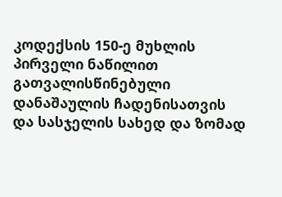კოდექსის 150-ე მუხლის პირველი ნაწილით გათვალისწინებული დანაშაულის ჩადენისათვის და სასჯელის სახედ და ზომად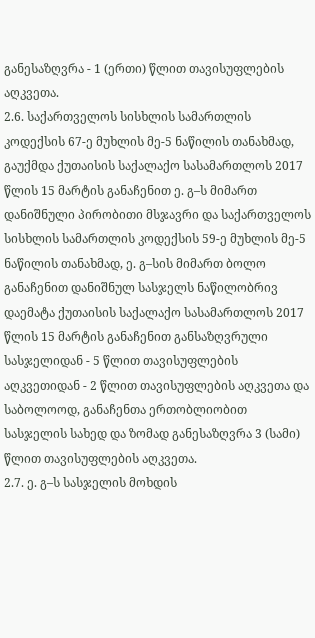განესაზღვრა - 1 (ერთი) წლით თავისუფლების აღკვეთა.
2.6. საქართველოს სისხლის სამართლის კოდექსის 67-ე მუხლის მე-5 ნაწილის თანახმად, გაუქმდა ქუთაისის საქალაქო სასამართლოს 2017 წლის 15 მარტის განაჩენით ე. გ–ს მიმართ დანიშნული პირობითი მსჯავრი და საქართველოს სისხლის სამართლის კოდექსის 59-ე მუხლის მე-5 ნაწილის თანახმად, ე. გ–სის მიმართ ბოლო განაჩენით დანიშნულ სასჯელს ნაწილობრივ დაემატა ქუთაისის საქალაქო სასამართლოს 2017 წლის 15 მარტის განაჩენით განსაზღვრული სასჯელიდან - 5 წლით თავისუფლების აღკვეთიდან - 2 წლით თავისუფლების აღკვეთა და საბოლოოდ, განაჩენთა ერთობლიობით სასჯელის სახედ და ზომად განესაზღვრა 3 (სამი) წლით თავისუფლების აღკვეთა.
2.7. ე. გ–ს სასჯელის მოხდის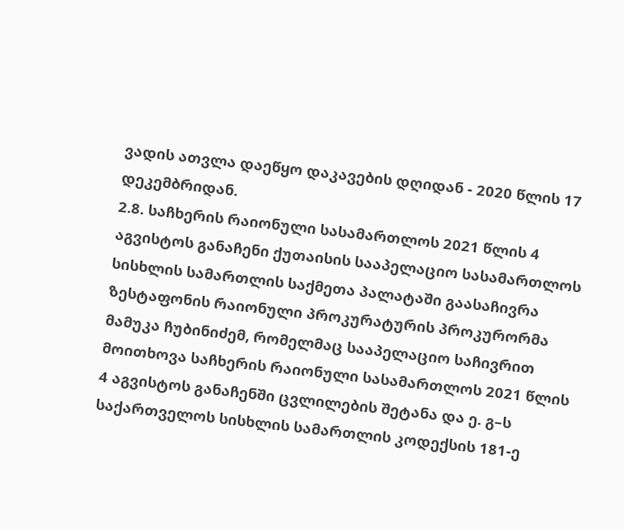ვადის ათვლა დაეწყო დაკავების დღიდან - 2020 წლის 17 დეკემბრიდან.
2.8. საჩხერის რაიონული სასამართლოს 2021 წლის 4 აგვისტოს განაჩენი ქუთაისის სააპელაციო სასამართლოს სისხლის სამართლის საქმეთა პალატაში გაასაჩივრა ზესტაფონის რაიონული პროკურატურის პროკურორმა მამუკა ჩუბინიძემ, რომელმაც სააპელაციო საჩივრით მოითხოვა საჩხერის რაიონული სასამართლოს 2021 წლის 4 აგვისტოს განაჩენში ცვლილების შეტანა და ე. გ–ს საქართველოს სისხლის სამართლის კოდექსის 181-ე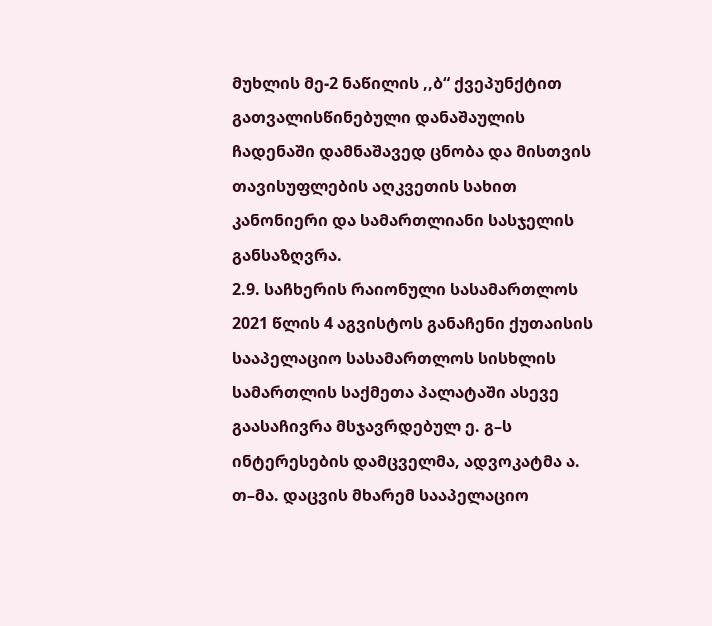მუხლის მე-2 ნაწილის ,,ბ“ ქვეპუნქტით გათვალისწინებული დანაშაულის ჩადენაში დამნაშავედ ცნობა და მისთვის თავისუფლების აღკვეთის სახით კანონიერი და სამართლიანი სასჯელის განსაზღვრა.
2.9. საჩხერის რაიონული სასამართლოს 2021 წლის 4 აგვისტოს განაჩენი ქუთაისის სააპელაციო სასამართლოს სისხლის სამართლის საქმეთა პალატაში ასევე გაასაჩივრა მსჯავრდებულ ე. გ–ს ინტერესების დამცველმა, ადვოკატმა ა. თ–მა. დაცვის მხარემ სააპელაციო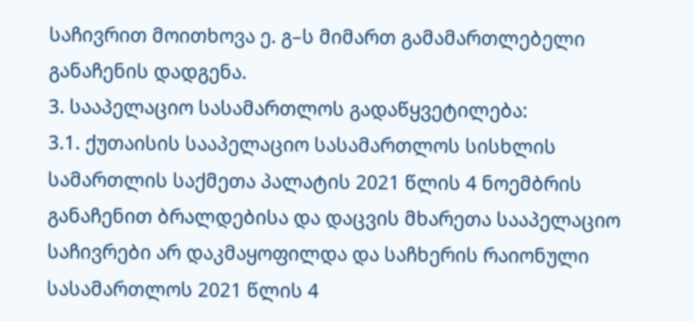საჩივრით მოითხოვა ე. გ–ს მიმართ გამამართლებელი განაჩენის დადგენა.
3. სააპელაციო სასამართლოს გადაწყვეტილება:
3.1. ქუთაისის სააპელაციო სასამართლოს სისხლის სამართლის საქმეთა პალატის 2021 წლის 4 ნოემბრის განაჩენით ბრალდებისა და დაცვის მხარეთა სააპელაციო საჩივრები არ დაკმაყოფილდა და საჩხერის რაიონული სასამართლოს 2021 წლის 4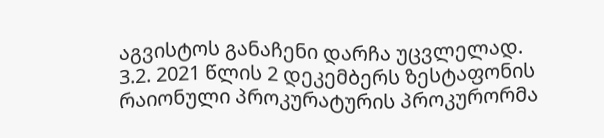აგვისტოს განაჩენი დარჩა უცვლელად.
3.2. 2021 წლის 2 დეკემბერს ზესტაფონის რაიონული პროკურატურის პროკურორმა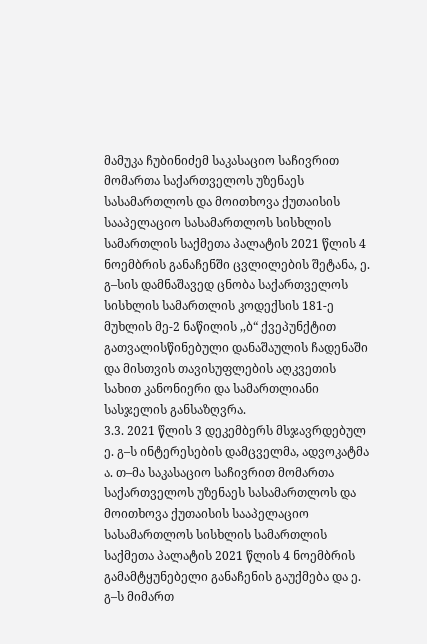მამუკა ჩუბინიძემ საკასაციო საჩივრით მომართა საქართველოს უზენაეს სასამართლოს და მოითხოვა ქუთაისის სააპელაციო სასამართლოს სისხლის სამართლის საქმეთა პალატის 2021 წლის 4 ნოემბრის განაჩენში ცვლილების შეტანა, ე. გ–სის დამნაშავედ ცნობა საქართველოს სისხლის სამართლის კოდექსის 181-ე მუხლის მე-2 ნაწილის ,,ბ“ ქვეპუნქტით გათვალისწინებული დანაშაულის ჩადენაში და მისთვის თავისუფლების აღკვეთის სახით კანონიერი და სამართლიანი სასჯელის განსაზღვრა.
3.3. 2021 წლის 3 დეკემბერს მსჯავრდებულ ე. გ–ს ინტერესების დამცველმა, ადვოკატმა ა. თ–მა საკასაციო საჩივრით მომართა საქართველოს უზენაეს სასამართლოს და მოითხოვა ქუთაისის სააპელაციო სასამართლოს სისხლის სამართლის საქმეთა პალატის 2021 წლის 4 ნოემბრის გამამტყუნებელი განაჩენის გაუქმება და ე. გ–ს მიმართ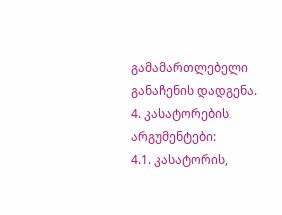გამამართლებელი განაჩენის დადგენა.
4. კასატორების არგუმენტები:
4.1. კასატორის,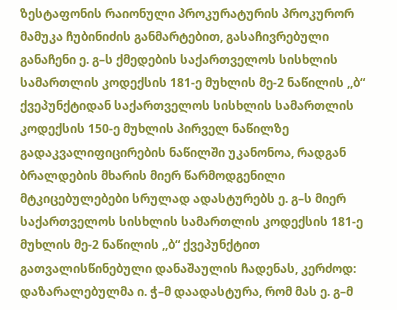ზესტაფონის რაიონული პროკურატურის პროკურორ მამუკა ჩუბინიძის განმარტებით, გასაჩივრებული განაჩენი ე. გ–ს ქმედების საქართველოს სისხლის სამართლის კოდექსის 181-ე მუხლის მე-2 ნაწილის ,,ბ“ ქვეპუნქტიდან საქართველოს სისხლის სამართლის კოდექსის 150-ე მუხლის პირველ ნაწილზე გადაკვალიფიცირების ნაწილში უკანონოა, რადგან ბრალდების მხარის მიერ წარმოდგენილი მტკიცებულებები სრულად ადასტურებს ე. გ–ს მიერ საქართველოს სისხლის სამართლის კოდექსის 181-ე მუხლის მე-2 ნაწილის ,,ბ“ ქვეპუნქტით გათვალისწინებული დანაშაულის ჩადენას, კერძოდ: დაზარალებულმა ი. ჭ–მ დაადასტურა, რომ მას ე. გ–მ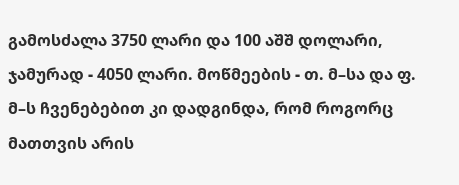გამოსძალა 3750 ლარი და 100 აშშ დოლარი, ჯამურად - 4050 ლარი. მოწმეების - თ. მ–სა და ფ. მ–ს ჩვენებებით კი დადგინდა, რომ როგორც მათთვის არის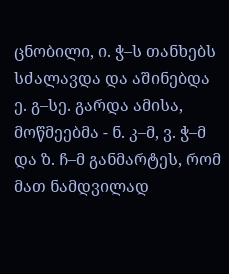ცნობილი, ი. ჭ–ს თანხებს სძალავდა და აშინებდა ე. გ–სე. გარდა ამისა, მოწმეებმა - ნ. კ–მ, ვ. ჭ–მ და ზ. ჩ–მ განმარტეს, რომ მათ ნამდვილად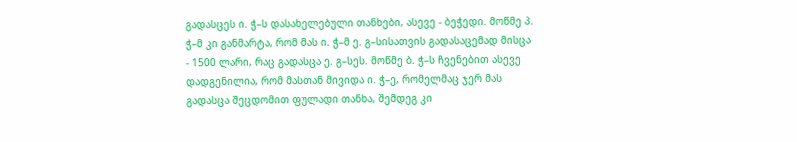გადასცეს ი. ჭ–ს დასახელებული თანხები, ასევე - ბეჭედი. მოწმე პ. ჭ–მ კი განმარტა, რომ მას ი. ჭ–მ ე. გ–სისათვის გადასაცემად მისცა - 1500 ლარი, რაც გადასცა ე. გ–სეს. მოწმე ბ. ჭ–ს ჩვენებით ასევე დადგენილია, რომ მასთან მივიდა ი. ჭ–ე, რომელმაც ჯერ მას გადასცა შეცდომით ფულადი თანხა, შემდეგ კი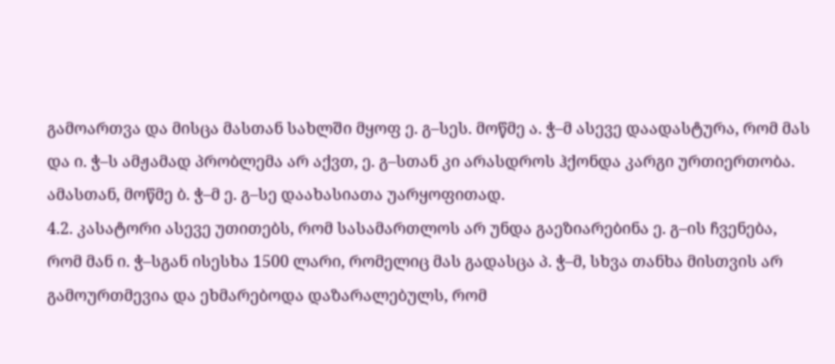გამოართვა და მისცა მასთან სახლში მყოფ ე. გ–სეს. მოწმე ა. ჭ–მ ასევე დაადასტურა, რომ მას და ი. ჭ–ს ამჟამად პრობლემა არ აქვთ, ე. გ–სთან კი არასდროს ჰქონდა კარგი ურთიერთობა. ამასთან, მოწმე ბ. ჭ–მ ე. გ–სე დაახასიათა უარყოფითად.
4.2. კასატორი ასევე უთითებს, რომ სასამართლოს არ უნდა გაეზიარებინა ე. გ–ის ჩვენება, რომ მან ი. ჭ–სგან ისესხა 1500 ლარი, რომელიც მას გადასცა პ. ჭ–მ, სხვა თანხა მისთვის არ გამოურთმევია და ეხმარებოდა დაზარალებულს, რომ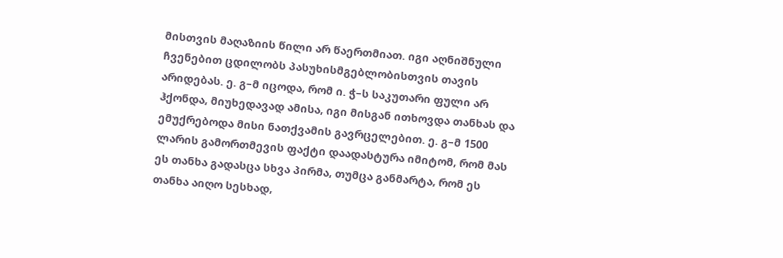მისთვის მაღაზიის წილი არ წაერთმიათ. იგი აღნიშნული ჩვენებით ცდილობს პასუხისმგებლობისთვის თავის არიდებას. ე. გ–მ იცოდა, რომ ი. ჭ–ს საკუთარი ფული არ ჰქონდა, მიუხედავად ამისა, იგი მისგან ითხოვდა თანხას და ემუქრებოდა მისი ნათქვამის გავრცელებით. ე. გ–მ 1500 ლარის გამორთმევის ფაქტი დაადასტურა იმიტომ, რომ მას ეს თანხა გადასცა სხვა პირმა, თუმცა განმარტა, რომ ეს თანხა აიღო სესხად,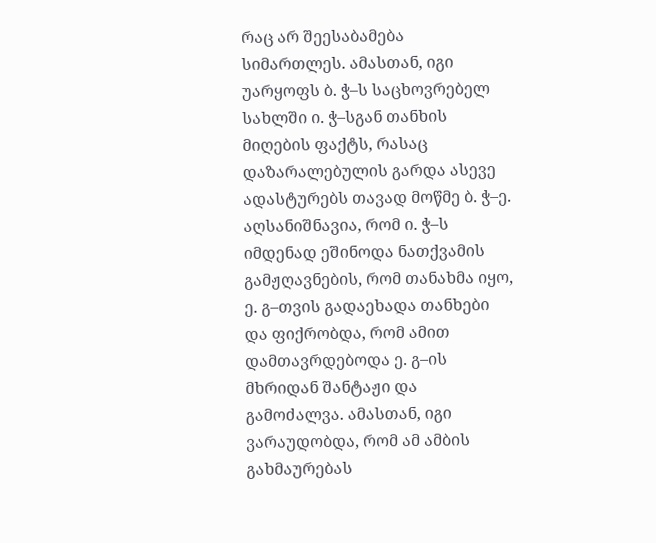რაც არ შეესაბამება სიმართლეს. ამასთან, იგი უარყოფს ბ. ჭ–ს საცხოვრებელ სახლში ი. ჭ–სგან თანხის მიღების ფაქტს, რასაც დაზარალებულის გარდა ასევე ადასტურებს თავად მოწმე ბ. ჭ–ე. აღსანიშნავია, რომ ი. ჭ–ს იმდენად ეშინოდა ნათქვამის გამჟღავნების, რომ თანახმა იყო, ე. გ–თვის გადაეხადა თანხები და ფიქრობდა, რომ ამით დამთავრდებოდა ე. გ–ის მხრიდან შანტაჟი და გამოძალვა. ამასთან, იგი ვარაუდობდა, რომ ამ ამბის გახმაურებას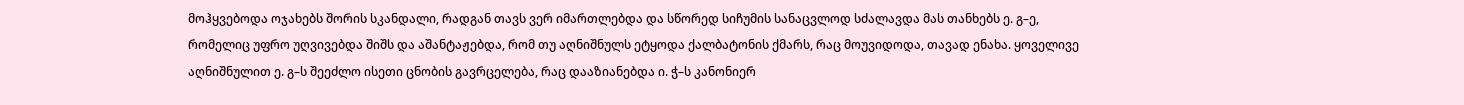მოჰყვებოდა ოჯახებს შორის სკანდალი, რადგან თავს ვერ იმართლებდა და სწორედ სიჩუმის სანაცვლოდ სძალავდა მას თანხებს ე. გ–ე, რომელიც უფრო უღვივებდა შიშს და აშანტაჟებდა, რომ თუ აღნიშნულს ეტყოდა ქალბატონის ქმარს, რაც მოუვიდოდა, თავად ენახა. ყოველივე აღნიშნულით ე. გ–ს შეეძლო ისეთი ცნობის გავრცელება, რაც დააზიანებდა ი. ჭ–ს კანონიერ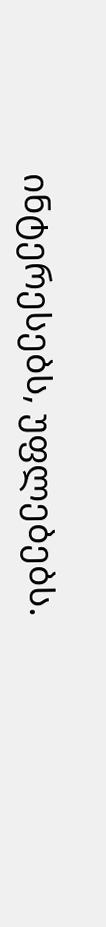ინტერესებს, უფლებებს.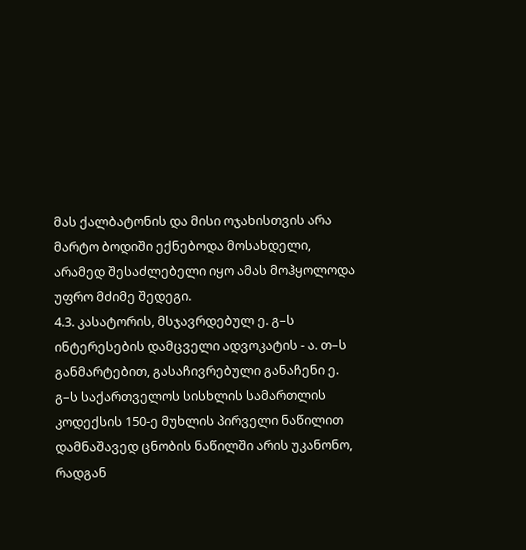მას ქალბატონის და მისი ოჯახისთვის არა მარტო ბოდიში ექნებოდა მოსახდელი, არამედ შესაძლებელი იყო ამას მოჰყოლოდა უფრო მძიმე შედეგი.
4.3. კასატორის, მსჯავრდებულ ე. გ–ს ინტერესების დამცველი ადვოკატის - ა. თ–ს განმარტებით, გასაჩივრებული განაჩენი ე. გ–ს საქართველოს სისხლის სამართლის კოდექსის 150-ე მუხლის პირველი ნაწილით დამნაშავედ ცნობის ნაწილში არის უკანონო, რადგან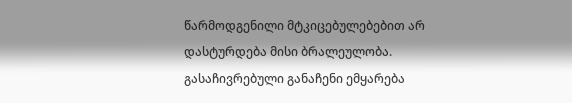წარმოდგენილი მტკიცებულებებით არ დასტურდება მისი ბრალეულობა. გასაჩივრებული განაჩენი ემყარება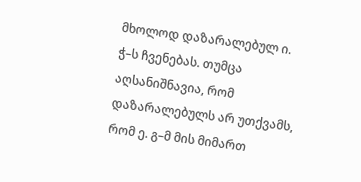მხოლოდ დაზარალებულ ი. ჭ–ს ჩვენებას. თუმცა აღსანიშნავია, რომ დაზარალებულს არ უთქვამს, რომ ე. გ–მ მის მიმართ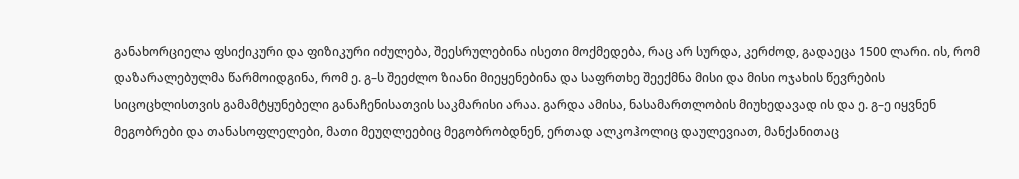განახორციელა ფსიქიკური და ფიზიკური იძულება, შეესრულებინა ისეთი მოქმედება, რაც არ სურდა, კერძოდ, გადაეცა 1500 ლარი. ის, რომ დაზარალებულმა წარმოიდგინა, რომ ე. გ–ს შეეძლო ზიანი მიეყენებინა და საფრთხე შეექმნა მისი და მისი ოჯახის წევრების სიცოცხლისთვის გამამტყუნებელი განაჩენისათვის საკმარისი არაა. გარდა ამისა, ნასამართლობის მიუხედავად ის და ე. გ–ე იყვნენ მეგობრები და თანასოფლელები, მათი მეუღლეებიც მეგობრობდნენ, ერთად ალკოჰოლიც დაულევიათ, მანქანითაც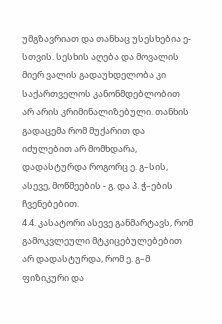უმგზავრიათ და თანხაც უსესხებია ე-სთვის. სესხის აღება და მოვალის მიერ ვალის გადაუხდელობა კი საქართველოს კანონმდებლობით არ არის კრიმინალიზებული. თანხის გადაცემა რომ მუქარით და იძულებით არ მომხდარა, დადასტურდა როგორც ე. გ–სის, ასევე, მოწმეების - გ. და პ. ჭ–ების ჩვენებებით.
4.4. კასატორი ასევე განმარტავს, რომ გამოკვლეული მტკიცებულებებით არ დადასტურდა, რომ ე. გ–მ ფიზიკური და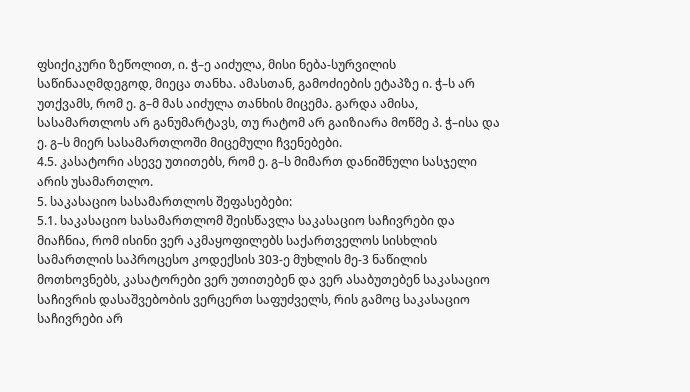ფსიქიკური ზეწოლით, ი. ჭ–ე აიძულა, მისი ნება-სურვილის საწინააღმდეგოდ, მიეცა თანხა. ამასთან, გამოძიების ეტაპზე ი. ჭ–ს არ უთქვამს, რომ ე. გ–მ მას აიძულა თანხის მიცემა. გარდა ამისა, სასამართლოს არ განუმარტავს, თუ რატომ არ გაიზიარა მოწმე პ. ჭ–ისა და ე. გ–ს მიერ სასამართლოში მიცემული ჩვენებები.
4.5. კასატორი ასევე უთითებს, რომ ე. გ–ს მიმართ დანიშნული სასჯელი არის უსამართლო.
5. საკასაციო სასამართლოს შეფასებები:
5.1. საკასაციო სასამართლომ შეისწავლა საკასაციო საჩივრები და მიაჩნია, რომ ისინი ვერ აკმაყოფილებს საქართველოს სისხლის სამართლის საპროცესო კოდექსის 303-ე მუხლის მე-3 ნაწილის მოთხოვნებს, კასატორები ვერ უთითებენ და ვერ ასაბუთებენ საკასაციო საჩივრის დასაშვებობის ვერცერთ საფუძველს, რის გამოც საკასაციო საჩივრები არ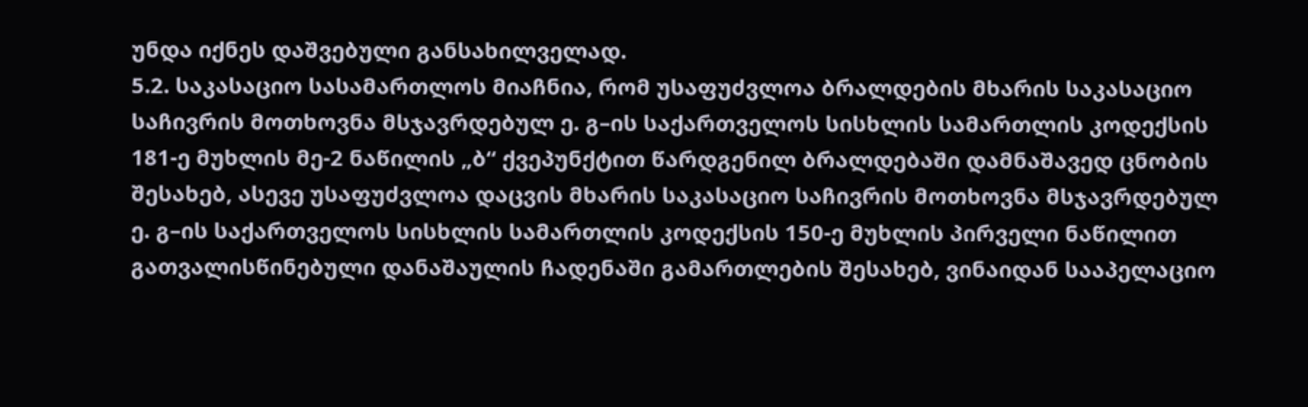უნდა იქნეს დაშვებული განსახილველად.
5.2. საკასაციო სასამართლოს მიაჩნია, რომ უსაფუძვლოა ბრალდების მხარის საკასაციო საჩივრის მოთხოვნა მსჯავრდებულ ე. გ–ის საქართველოს სისხლის სამართლის კოდექსის 181-ე მუხლის მე-2 ნაწილის „ბ“ ქვეპუნქტით წარდგენილ ბრალდებაში დამნაშავედ ცნობის შესახებ, ასევე უსაფუძვლოა დაცვის მხარის საკასაციო საჩივრის მოთხოვნა მსჯავრდებულ ე. გ–ის საქართველოს სისხლის სამართლის კოდექსის 150-ე მუხლის პირველი ნაწილით გათვალისწინებული დანაშაულის ჩადენაში გამართლების შესახებ, ვინაიდან სააპელაციო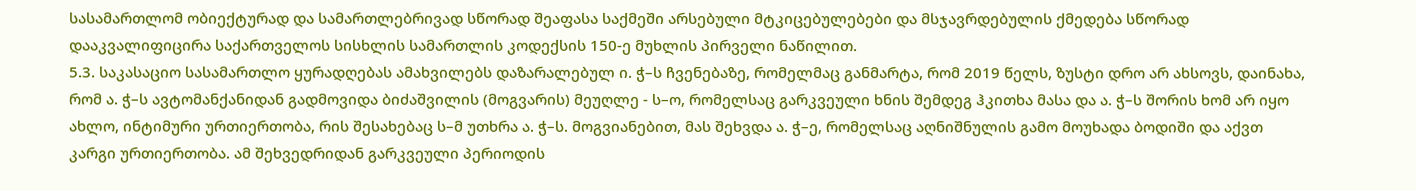სასამართლომ ობიექტურად და სამართლებრივად სწორად შეაფასა საქმეში არსებული მტკიცებულებები და მსჯავრდებულის ქმედება სწორად დააკვალიფიცირა საქართველოს სისხლის სამართლის კოდექსის 150-ე მუხლის პირველი ნაწილით.
5.3. საკასაციო სასამართლო ყურადღებას ამახვილებს დაზარალებულ ი. ჭ–ს ჩვენებაზე, რომელმაც განმარტა, რომ 2019 წელს, ზუსტი დრო არ ახსოვს, დაინახა, რომ ა. ჭ–ს ავტომანქანიდან გადმოვიდა ბიძაშვილის (მოგვარის) მეუღლე - ს–ო, რომელსაც გარკვეული ხნის შემდეგ ჰკითხა მასა და ა. ჭ–ს შორის ხომ არ იყო ახლო, ინტიმური ურთიერთობა, რის შესახებაც ს–მ უთხრა ა. ჭ–ს. მოგვიანებით, მას შეხვდა ა. ჭ–ე, რომელსაც აღნიშნულის გამო მოუხადა ბოდიში და აქვთ კარგი ურთიერთობა. ამ შეხვედრიდან გარკვეული პერიოდის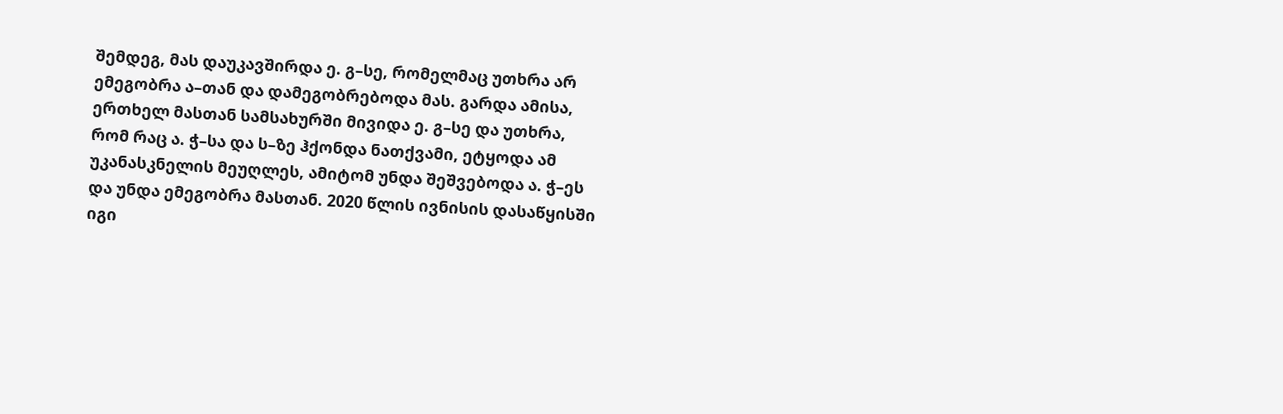შემდეგ, მას დაუკავშირდა ე. გ–სე, რომელმაც უთხრა არ ემეგობრა ა–თან და დამეგობრებოდა მას. გარდა ამისა, ერთხელ მასთან სამსახურში მივიდა ე. გ–სე და უთხრა, რომ რაც ა. ჭ–სა და ს–ზე ჰქონდა ნათქვამი, ეტყოდა ამ უკანასკნელის მეუღლეს, ამიტომ უნდა შეშვებოდა ა. ჭ–ეს და უნდა ემეგობრა მასთან. 2020 წლის ივნისის დასაწყისში იგი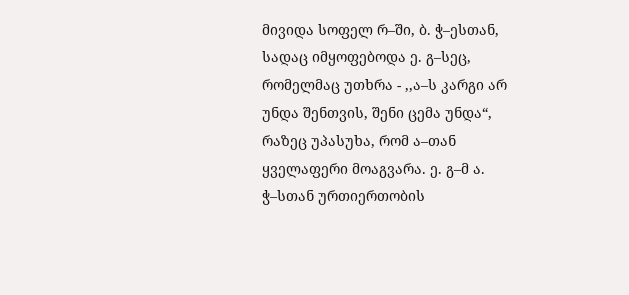მივიდა სოფელ რ–ში, ბ. ჭ–ესთან, სადაც იმყოფებოდა ე. გ–სეც, რომელმაც უთხრა - ,,ა–ს კარგი არ უნდა შენთვის, შენი ცემა უნდა“, რაზეც უპასუხა, რომ ა–თან ყველაფერი მოაგვარა. ე. გ–მ ა. ჭ–სთან ურთიერთობის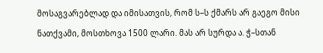მოსაგვარებლად და იმისათვის, რომ ს–ს ქმარს არ გაეგო მისი ნათქვამი, მოსთხოვა 1500 ლარი. მას არ სურდა ა. ჭ–სთან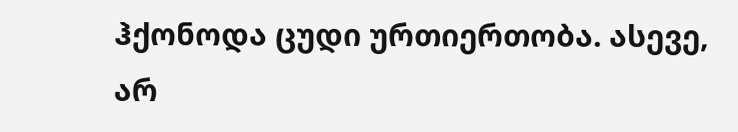ჰქონოდა ცუდი ურთიერთობა. ასევე, არ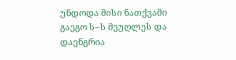უნდოდა მისი ნათქვამი გაეგო ს–ს მეუღლეს და დაენგრია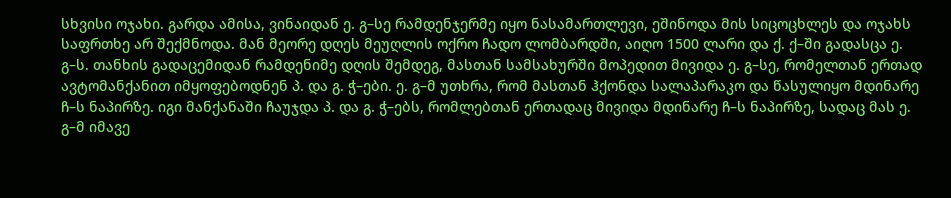სხვისი ოჯახი. გარდა ამისა, ვინაიდან ე. გ–სე რამდენჯერმე იყო ნასამართლევი, ეშინოდა მის სიცოცხლეს და ოჯახს საფრთხე არ შექმნოდა. მან მეორე დღეს მეუღლის ოქრო ჩადო ლომბარდში, აიღო 1500 ლარი და ქ. ქ–ში გადასცა ე. გ–ს. თანხის გადაცემიდან რამდენიმე დღის შემდეგ, მასთან სამსახურში მოპედით მივიდა ე. გ–სე, რომელთან ერთად ავტომანქანით იმყოფებოდნენ პ. და გ. ჭ–ები. ე. გ–მ უთხრა, რომ მასთან ჰქონდა სალაპარაკო და წასულიყო მდინარე ჩ–ს ნაპირზე. იგი მანქანაში ჩაუჯდა პ. და გ. ჭ–ებს, რომლებთან ერთადაც მივიდა მდინარე ჩ–ს ნაპირზე, სადაც მას ე. გ–მ იმავე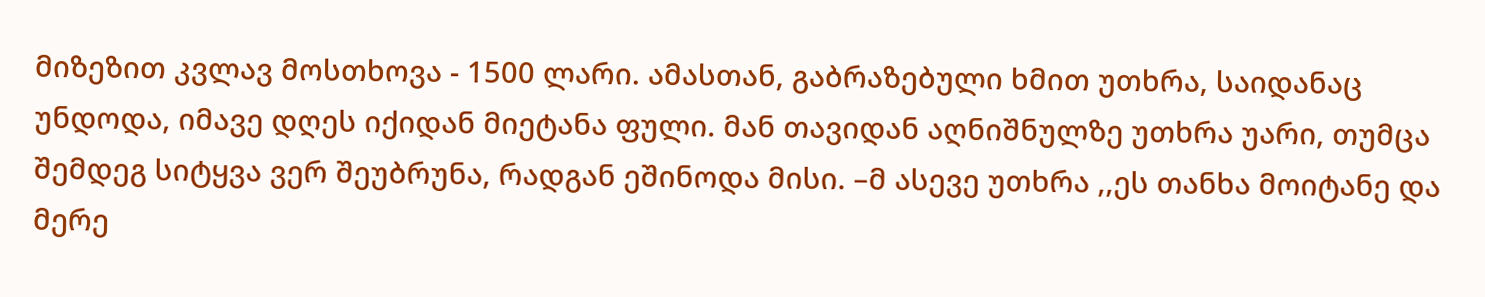მიზეზით კვლავ მოსთხოვა - 1500 ლარი. ამასთან, გაბრაზებული ხმით უთხრა, საიდანაც უნდოდა, იმავე დღეს იქიდან მიეტანა ფული. მან თავიდან აღნიშნულზე უთხრა უარი, თუმცა შემდეგ სიტყვა ვერ შეუბრუნა, რადგან ეშინოდა მისი. –მ ასევე უთხრა ,,ეს თანხა მოიტანე და მერე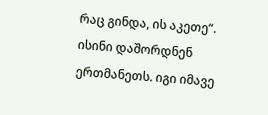რაც გინდა, ის აკეთე“. ისინი დაშორდნენ ერთმანეთს. იგი იმავე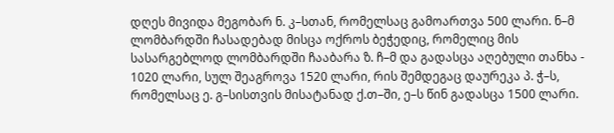დღეს მივიდა მეგობარ ნ. კ–სთან, რომელსაც გამოართვა 500 ლარი. ნ–მ ლომბარდში ჩასადებად მისცა ოქროს ბეჭედიც, რომელიც მის სასარგებლოდ ლომბარდში ჩააბარა ზ. ჩ–მ და გადასცა აღებული თანხა - 1020 ლარი, სულ შეაგროვა 1520 ლარი, რის შემდეგაც დაურეკა პ. ჭ–ს, რომელსაც ე. გ–სისთვის მისატანად ქ.თ–ში, ე–ს წინ გადასცა 1500 ლარი.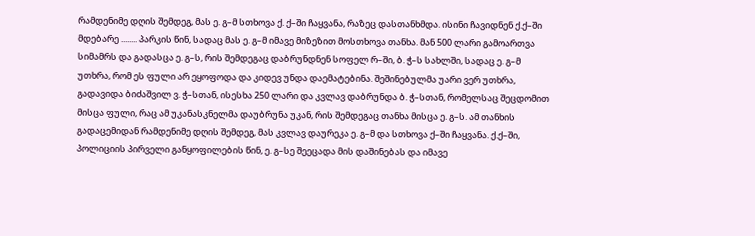რამდენიმე დღის შემდეგ, მას ე. გ–მ სთხოვა ქ. ქ–ში ჩაყვანა, რაზეც დასთანხმდა. ისინი ჩავიდნენ ქ.ქ–ში მდებარე ........ პარკის წინ, სადაც მას ე. გ–მ იმავე მიზეზით მოსთხოვა თანხა. მან 500 ლარი გამოართვა სიმამრს და გადასცა ე. გ–ს, რის შემდეგაც დაბრუნდნენ სოფელ რ–ში, ბ. ჭ–ს სახლში, სადაც ე. გ–მ უთხრა, რომ ეს ფული არ ეყოფოდა და კიდევ უნდა დაემატებინა. შეშინებულმა უარი ვერ უთხრა, გადავიდა ბიძაშვილ ვ. ჭ–სთან, ისესხა 250 ლარი და კვლავ დაბრუნდა ბ. ჭ–სთან, რომელსაც შეცდომით მისცა ფული, რაც ამ უკანასკნელმა დაუბრუნა უკან, რის შემდეგაც თანხა მისცა ე. გ–ს. ამ თანხის გადაცემიდან რამდენიმე დღის შემდეგ, მას კვლავ დაურეკა ე. გ–მ და სთხოვა ქ–ში ჩაყვანა. ქ.ქ–ში, პოლიციის პირველი განყოფილების წინ, ე. გ–სე შეეცადა მის დაშინებას და იმავე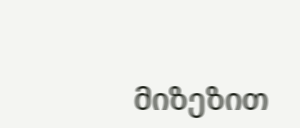მიზეზით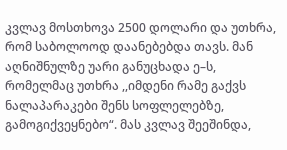კვლავ მოსთხოვა 2500 დოლარი და უთხრა, რომ საბოლოოდ დაანებებდა თავს. მან აღნიშნულზე უარი განუცხადა ე–ს, რომელმაც უთხრა ,,იმდენი რამე გაქვს ნალაპარაკები შენს სოფლელებზე, გამოგიქვეყნებო“. მას კვლავ შეეშინდა,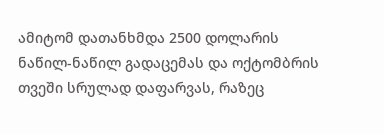ამიტომ დათანხმდა 2500 დოლარის ნაწილ-ნაწილ გადაცემას და ოქტომბრის თვეში სრულად დაფარვას, რაზეც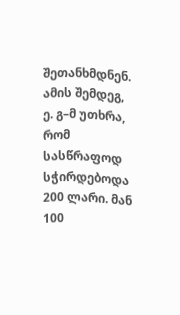შეთანხმდნენ. ამის შემდეგ, ე. გ–მ უთხრა, რომ სასწრაფოდ სჭირდებოდა 200 ლარი. მან 100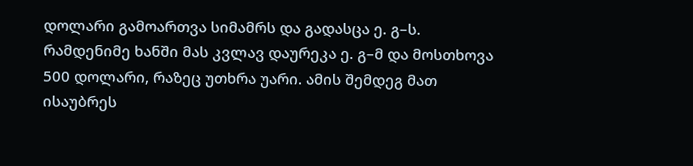დოლარი გამოართვა სიმამრს და გადასცა ე. გ–ს. რამდენიმე ხანში მას კვლავ დაურეკა ე. გ–მ და მოსთხოვა 500 დოლარი, რაზეც უთხრა უარი. ამის შემდეგ მათ ისაუბრეს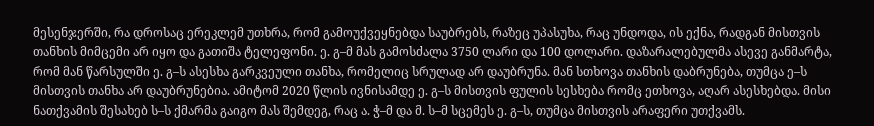მესენჯერში, რა დროსაც ერეკლემ უთხრა, რომ გამოუქვეყნებდა საუბრებს, რაზეც უპასუხა, რაც უნდოდა, ის ექნა, რადგან მისთვის თანხის მიმცემი არ იყო და გათიშა ტელეფონი. ე. გ–მ მას გამოსძალა 3750 ლარი და 100 დოლარი. დაზარალებულმა ასევე განმარტა, რომ მან წარსულში ე. გ–ს ასესხა გარკვეული თანხა, რომელიც სრულად არ დაუბრუნა. მან სთხოვა თანხის დაბრუნება, თუმცა ე–ს მისთვის თანხა არ დაუბრუნებია. ამიტომ 2020 წლის ივნისამდე ე. გ–ს მისთვის ფულის სესხება რომც ეთხოვა, აღარ ასესხებდა. მისი ნათქვამის შესახებ ს–ს ქმარმა გაიგო მას შემდეგ, რაც ა. ჭ–მ და მ. ს–მ სცემეს ე. გ–ს, თუმცა მისთვის არაფერი უთქვამს.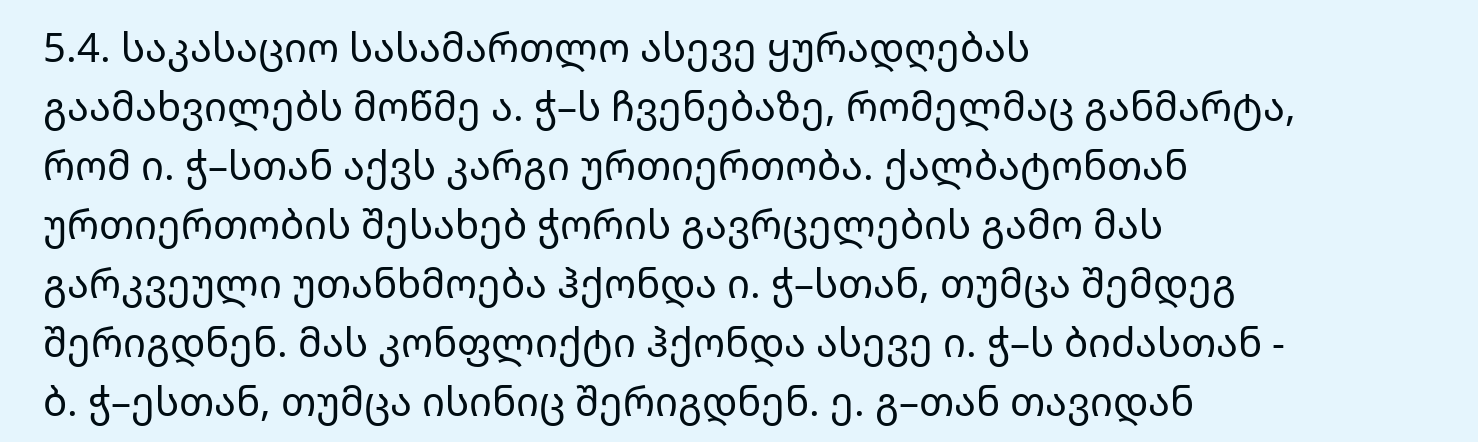5.4. საკასაციო სასამართლო ასევე ყურადღებას გაამახვილებს მოწმე ა. ჭ–ს ჩვენებაზე, რომელმაც განმარტა, რომ ი. ჭ–სთან აქვს კარგი ურთიერთობა. ქალბატონთან ურთიერთობის შესახებ ჭორის გავრცელების გამო მას გარკვეული უთანხმოება ჰქონდა ი. ჭ–სთან, თუმცა შემდეგ შერიგდნენ. მას კონფლიქტი ჰქონდა ასევე ი. ჭ–ს ბიძასთან - ბ. ჭ–ესთან, თუმცა ისინიც შერიგდნენ. ე. გ–თან თავიდან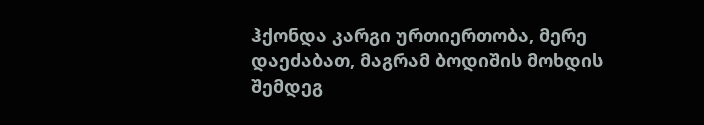ჰქონდა კარგი ურთიერთობა, მერე დაეძაბათ, მაგრამ ბოდიშის მოხდის შემდეგ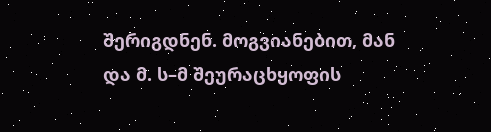შერიგდნენ. მოგვიანებით, მან და მ. ს–მ შეურაცხყოფის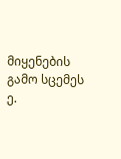მიყენების გამო სცემეს ე.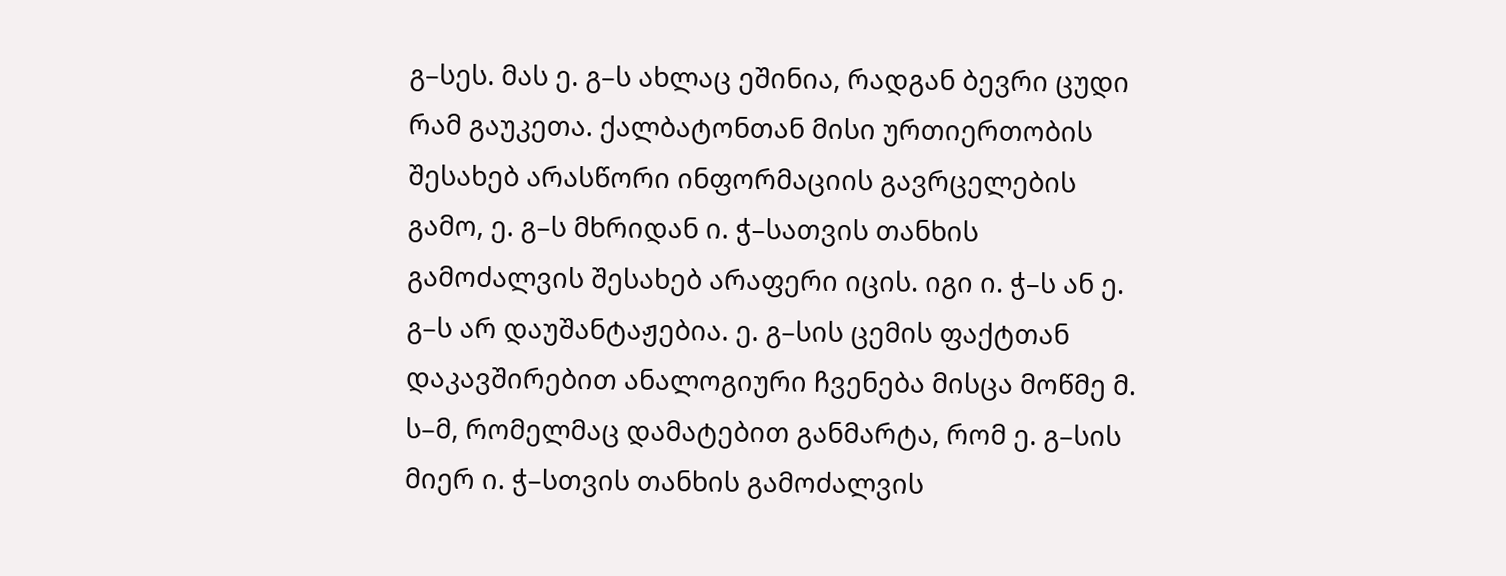გ–სეს. მას ე. გ–ს ახლაც ეშინია, რადგან ბევრი ცუდი რამ გაუკეთა. ქალბატონთან მისი ურთიერთობის შესახებ არასწორი ინფორმაციის გავრცელების გამო, ე. გ–ს მხრიდან ი. ჭ–სათვის თანხის გამოძალვის შესახებ არაფერი იცის. იგი ი. ჭ–ს ან ე. გ–ს არ დაუშანტაჟებია. ე. გ–სის ცემის ფაქტთან დაკავშირებით ანალოგიური ჩვენება მისცა მოწმე მ. ს–მ, რომელმაც დამატებით განმარტა, რომ ე. გ–სის მიერ ი. ჭ–სთვის თანხის გამოძალვის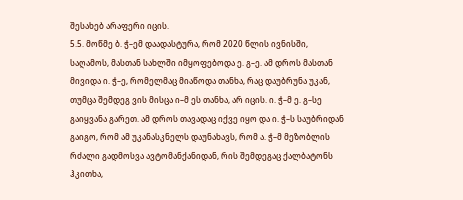შესახებ არაფერი იცის.
5.5. მოწმე ბ. ჭ–ემ დაადასტურა, რომ 2020 წლის ივნისში, საღამოს, მასთან სახლში იმყოფებოდა ე. გ–ე. ამ დროს მასთან მივიდა ი. ჭ–ე, რომელმაც მიაწოდა თანხა, რაც დაუბრუნა უკან, თუმცა შემდეგ ვის მისცა ი–მ ეს თანხა, არ იცის. ი. ჭ–მ ე. გ–სე გაიყვანა გარეთ. ამ დროს თავადაც იქვე იყო და ი. ჭ–ს საუბრიდან გაიგო, რომ ამ უკანასკნელს დაუნახავს, რომ ა. ჭ–მ მეზობლის რძალი გადმოსვა ავტომანქანიდან, რის შემდეგაც ქალბატონს ჰკითხა,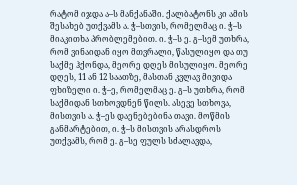რატომ იჯდა ა–ს მანქანაში. ქალბატონს კი ამის შესახებ უთქვამს ა. ჭ–სთვის, რომელმაც ი. ჭ–ს მიაკითხა პრობლემებით. ი. ჭ–ს ე. გ–სემ უთხრა, რომ ვინაიდან იყო მთვრალი, წასულიყო და თუ საქმე ჰქონდა, მეორე დღეს მისულიყო. მეორე დღეს, 11 ან 12 საათზე, მასთან კვლავ მივიდა ფხიზელი ი. ჭ–ე, რომელმაც ე. გ–ს უთხრა, რომ საქმიდან სთხოვდნენ წილს. ასევე სთხოვა, მისთვის ა. ჭ–ეს დაენებებინა თავი. მოწმის განმარტებით, ი. ჭ–ს მისთვის არასდროს უთქვამს, რომ ე. გ–სე ფულს სძალავდა,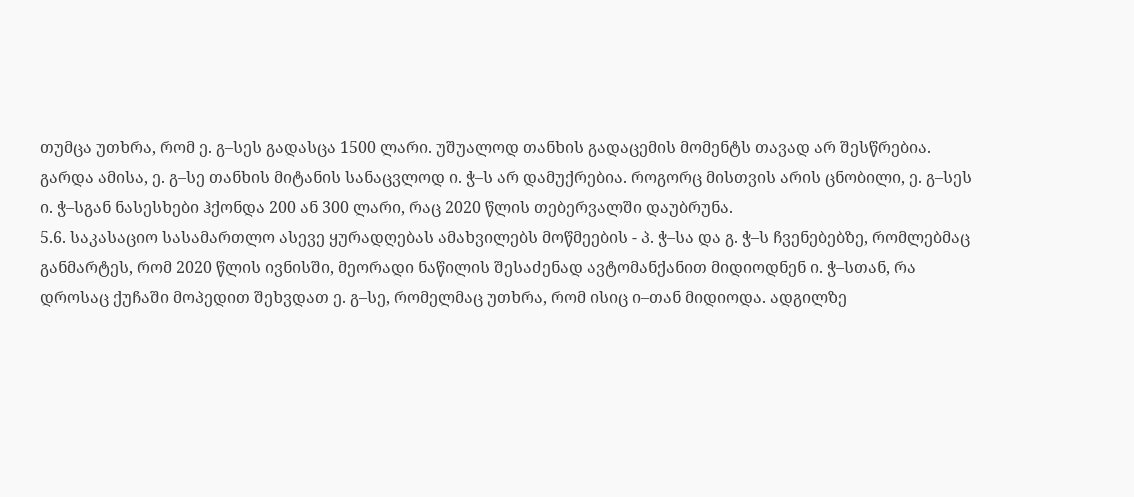თუმცა უთხრა, რომ ე. გ–სეს გადასცა 1500 ლარი. უშუალოდ თანხის გადაცემის მომენტს თავად არ შესწრებია. გარდა ამისა, ე. გ–სე თანხის მიტანის სანაცვლოდ ი. ჭ–ს არ დამუქრებია. როგორც მისთვის არის ცნობილი, ე. გ–სეს ი. ჭ–სგან ნასესხები ჰქონდა 200 ან 300 ლარი, რაც 2020 წლის თებერვალში დაუბრუნა.
5.6. საკასაციო სასამართლო ასევე ყურადღებას ამახვილებს მოწმეების - პ. ჭ–სა და გ. ჭ–ს ჩვენებებზე, რომლებმაც განმარტეს, რომ 2020 წლის ივნისში, მეორადი ნაწილის შესაძენად ავტომანქანით მიდიოდნენ ი. ჭ–სთან, რა დროსაც ქუჩაში მოპედით შეხვდათ ე. გ–სე, რომელმაც უთხრა, რომ ისიც ი–თან მიდიოდა. ადგილზე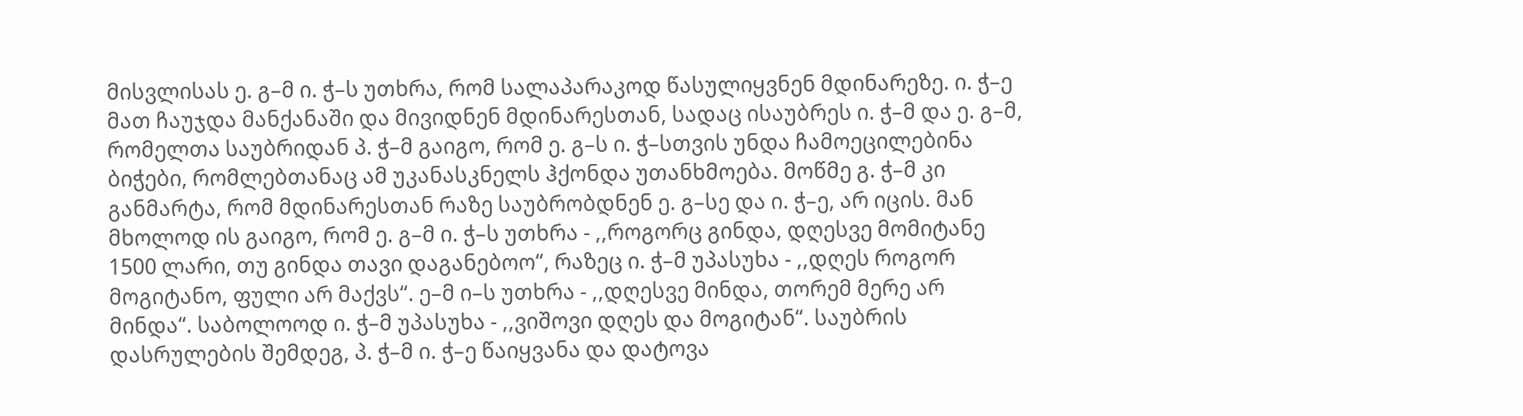მისვლისას ე. გ–მ ი. ჭ–ს უთხრა, რომ სალაპარაკოდ წასულიყვნენ მდინარეზე. ი. ჭ–ე მათ ჩაუჯდა მანქანაში და მივიდნენ მდინარესთან, სადაც ისაუბრეს ი. ჭ–მ და ე. გ–მ, რომელთა საუბრიდან პ. ჭ–მ გაიგო, რომ ე. გ–ს ი. ჭ–სთვის უნდა ჩამოეცილებინა ბიჭები, რომლებთანაც ამ უკანასკნელს ჰქონდა უთანხმოება. მოწმე გ. ჭ–მ კი განმარტა, რომ მდინარესთან რაზე საუბრობდნენ ე. გ–სე და ი. ჭ–ე, არ იცის. მან მხოლოდ ის გაიგო, რომ ე. გ–მ ი. ჭ–ს უთხრა - ,,როგორც გინდა, დღესვე მომიტანე 1500 ლარი, თუ გინდა თავი დაგანებოო“, რაზეც ი. ჭ–მ უპასუხა - ,,დღეს როგორ მოგიტანო, ფული არ მაქვს“. ე–მ ი–ს უთხრა - ,,დღესვე მინდა, თორემ მერე არ მინდა“. საბოლოოდ ი. ჭ–მ უპასუხა - ,,ვიშოვი დღეს და მოგიტან“. საუბრის დასრულების შემდეგ, პ. ჭ–მ ი. ჭ–ე წაიყვანა და დატოვა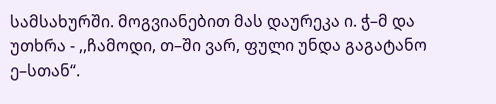სამსახურში. მოგვიანებით მას დაურეკა ი. ჭ–მ და უთხრა - ,,ჩამოდი, თ–ში ვარ, ფული უნდა გაგატანო ე–სთან“.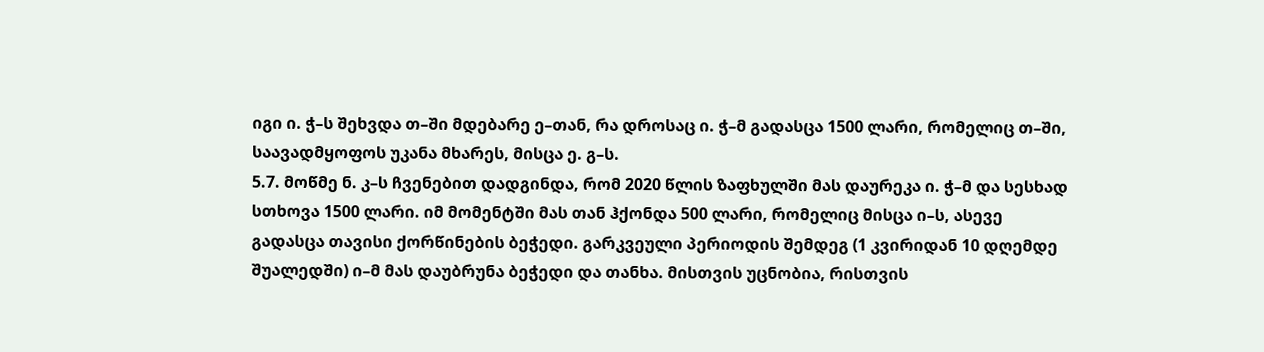იგი ი. ჭ–ს შეხვდა თ–ში მდებარე ე–თან, რა დროსაც ი. ჭ–მ გადასცა 1500 ლარი, რომელიც თ–ში, საავადმყოფოს უკანა მხარეს, მისცა ე. გ–ს.
5.7. მოწმე ნ. კ–ს ჩვენებით დადგინდა, რომ 2020 წლის ზაფხულში მას დაურეკა ი. ჭ–მ და სესხად სთხოვა 1500 ლარი. იმ მომენტში მას თან ჰქონდა 500 ლარი, რომელიც მისცა ი–ს, ასევე გადასცა თავისი ქორწინების ბეჭედი. გარკვეული პერიოდის შემდეგ (1 კვირიდან 10 დღემდე შუალედში) ი–მ მას დაუბრუნა ბეჭედი და თანხა. მისთვის უცნობია, რისთვის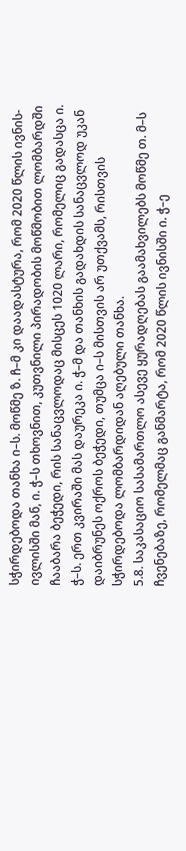სჭირდებოდა თანხა ი–ს. მოწმე ზ. ჩ–მ კი დაადასტურა, რომ 2020 წლის ივნის-ივლისში მან, ი. ჭ–ს თხოვნით, კუთვნილი პირადობის მოწმობით ლომბარდში ჩააბარა ბეჭედი, რის სანაცვლოდაც მისცეს 1020 ლარი, რომელიც გადასცა ი. ჭ–ს. ერთ კვირაში მას დაურეკა ი. ჭ–მ და თანხის გადახდის სანაცვლოდ უკან დაიბრუნეს ოქროს ბეჭედი, თუმცა ი–ს მისთვის არ უთქვამს, რისთვის სჭირდებოდა ლომბარდიდან აღებული თანხა.
5.8. საკასაციო სასამართლო ასევე ყურადღებას გაამახვილებს მოწმე თ. მ–ს ჩვენებაზე, რომელმაც განმარტა, რომ 2020 წლის ივნისში ი. ჭ–ე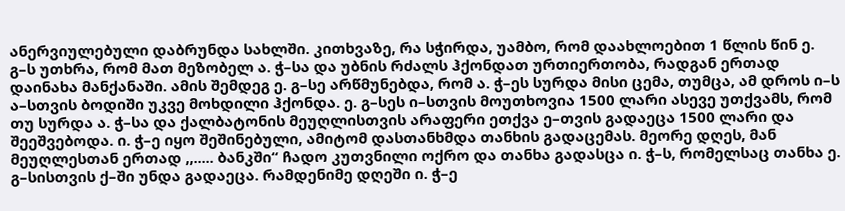ანერვიულებული დაბრუნდა სახლში. კითხვაზე, რა სჭირდა, უამბო, რომ დაახლოებით 1 წლის წინ ე. გ–ს უთხრა, რომ მათ მეზობელ ა. ჭ–სა და უბნის რძალს ჰქონდათ ურთიერთობა, რადგან ერთად დაინახა მანქანაში. ამის შემდეგ ე. გ–სე არწმუნებდა, რომ ა. ჭ–ეს სურდა მისი ცემა, თუმცა, ამ დროს ი–ს ა–სთვის ბოდიში უკვე მოხდილი ჰქონდა. ე. გ–სეს ი–სთვის მოუთხოვია 1500 ლარი ასევე უთქვამს, რომ თუ სურდა ა. ჭ–სა და ქალბატონის მეუღლისთვის არაფერი ეთქვა ე–თვის გადაეცა 1500 ლარი და შეეშვებოდა. ი. ჭ–ე იყო შეშინებული, ამიტომ დასთანხმდა თანხის გადაცემას. მეორე დღეს, მან მეუღლესთან ერთად ,,..... ბანკში“ ჩადო კუთვნილი ოქრო და თანხა გადასცა ი. ჭ–ს, რომელსაც თანხა ე. გ–სისთვის ქ–ში უნდა გადაეცა. რამდენიმე დღეში ი. ჭ–ე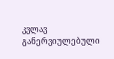კვლავ განერვიულებული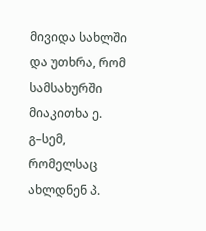მივიდა სახლში და უთხრა, რომ სამსახურში მიაკითხა ე. გ–სემ, რომელსაც ახლდნენ პ.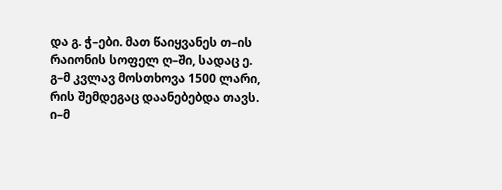და გ. ჭ–ები. მათ წაიყვანეს თ–ის რაიონის სოფელ ღ–ში, სადაც ე. გ–მ კვლავ მოსთხოვა 1500 ლარი, რის შემდეგაც დაანებებდა თავს. ი–მ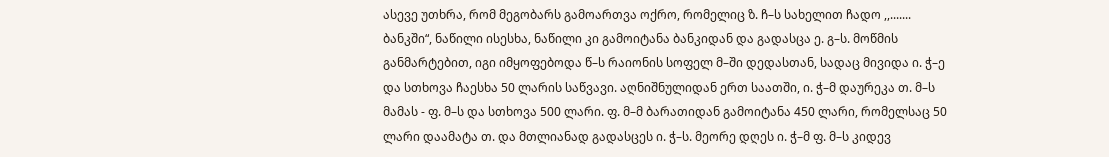ასევე უთხრა, რომ მეგობარს გამოართვა ოქრო, რომელიც ზ. ჩ–ს სახელით ჩადო ,,....... ბანკში“, ნაწილი ისესხა, ნაწილი კი გამოიტანა ბანკიდან და გადასცა ე. გ–ს. მოწმის განმარტებით, იგი იმყოფებოდა წ–ს რაიონის სოფელ მ–ში დედასთან, სადაც მივიდა ი. ჭ–ე და სთხოვა ჩაესხა 50 ლარის საწვავი. აღნიშნულიდან ერთ საათში, ი. ჭ–მ დაურეკა თ. მ–ს მამას - ფ. მ–ს და სთხოვა 500 ლარი. ფ. მ–მ ბარათიდან გამოიტანა 450 ლარი, რომელსაც 50 ლარი დაამატა თ. და მთლიანად გადასცეს ი. ჭ–ს. მეორე დღეს ი. ჭ–მ ფ. მ–ს კიდევ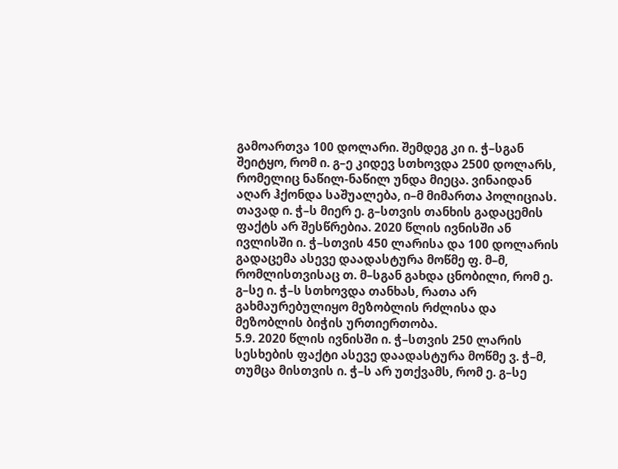გამოართვა 100 დოლარი. შემდეგ კი ი. ჭ–სგან შეიტყო, რომ ი. გ–ე კიდევ სთხოვდა 2500 დოლარს, რომელიც ნაწილ-ნაწილ უნდა მიეცა. ვინაიდან აღარ ჰქონდა საშუალება, ი–მ მიმართა პოლიციას. თავად ი. ჭ–ს მიერ ე. გ–სთვის თანხის გადაცემის ფაქტს არ შესწრებია. 2020 წლის ივნისში ან ივლისში ი. ჭ–სთვის 450 ლარისა და 100 დოლარის გადაცემა ასევე დაადასტურა მოწმე ფ. მ–მ, რომლისთვისაც თ. მ–სგან გახდა ცნობილი, რომ ე. გ–სე ი. ჭ–ს სთხოვდა თანხას, რათა არ გახმაურებულიყო მეზობლის რძლისა და მეზობლის ბიჭის ურთიერთობა.
5.9. 2020 წლის ივნისში ი. ჭ–სთვის 250 ლარის სესხების ფაქტი ასევე დაადასტურა მოწმე ვ. ჭ–მ, თუმცა მისთვის ი. ჭ–ს არ უთქვამს, რომ ე. გ–სე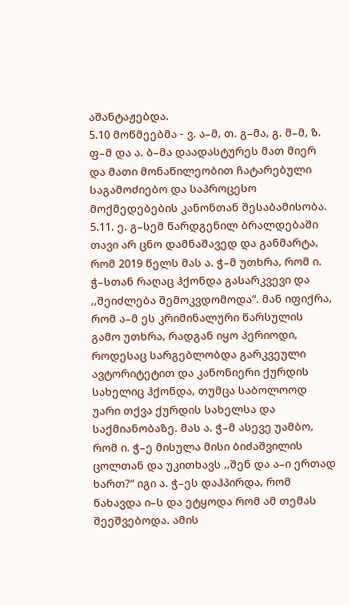აშანტაჟებდა.
5.10 მოწმეებმა - ვ. ა–მ, თ. გ–მა, გ. მ–მ, ზ. ფ–მ და ა. ბ–მა დაადასტურეს მათ მიერ და მათი მონაწილეობით ჩატარებული საგამოძიებო და საპროცესო მოქმედებების კანონთან შესაბამისობა.
5.11. ე. გ–სემ წარდგენილ ბრალდებაში თავი არ ცნო დამნაშავედ და განმარტა, რომ 2019 წელს მას ა. ჭ–მ უთხრა, რომ ი. ჭ–სთან რაღაც ჰქონდა გასარკვევი და ,,შეიძლება შემოკვდომოდა“. მან იფიქრა, რომ ა–მ ეს კრიმინალური წარსულის გამო უთხრა, რადგან იყო პერიოდი, როდესაც სარგებლობდა გარკვეული ავტორიტეტით და კანონიერი ქურდის სახელიც ჰქონდა, თუმცა საბოლოოდ უარი თქვა ქურდის სახელსა და საქმიანობაზე. მას ა. ჭ–მ ასევე უამბო, რომ ი. ჭ–ე მისულა მისი ბიძაშვილის ცოლთან და უკითხავს ,,შენ და ა–ი ერთად ხართ?“ იგი ა. ჭ–ეს დაჰპირდა, რომ ნახავდა ი–ს და ეტყოდა რომ ამ თემას შეეშვებოდა. ამის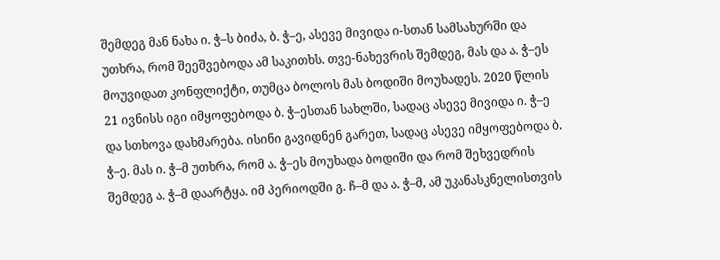შემდეგ მან ნახა ი. ჭ–ს ბიძა, ბ. ჭ–ე, ასევე მივიდა ი-სთან სამსახურში და უთხრა, რომ შეეშვებოდა ამ საკითხს. თვე-ნახევრის შემდეგ, მას და ა. ჭ–ეს მოუვიდათ კონფლიქტი, თუმცა ბოლოს მას ბოდიში მოუხადეს. 2020 წლის 21 ივნისს იგი იმყოფებოდა ბ. ჭ–ესთან სახლში, სადაც ასევე მივიდა ი. ჭ–ე და სთხოვა დახმარება. ისინი გავიდნენ გარეთ, სადაც ასევე იმყოფებოდა ბ. ჭ–ე. მას ი. ჭ–მ უთხრა, რომ ა. ჭ–ეს მოუხადა ბოდიში და რომ შეხვედრის შემდეგ ა. ჭ–მ დაარტყა. იმ პერიოდში გ. ჩ–მ და ა. ჭ–მ, ამ უკანასკნელისთვის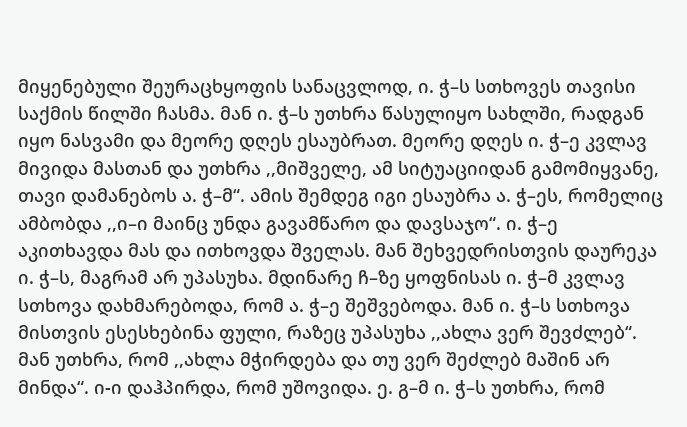მიყენებული შეურაცხყოფის სანაცვლოდ, ი. ჭ–ს სთხოვეს თავისი საქმის წილში ჩასმა. მან ი. ჭ–ს უთხრა წასულიყო სახლში, რადგან იყო ნასვამი და მეორე დღეს ესაუბრათ. მეორე დღეს ი. ჭ–ე კვლავ მივიდა მასთან და უთხრა ,,მიშველე, ამ სიტუაციიდან გამომიყვანე, თავი დამანებოს ა. ჭ–მ“. ამის შემდეგ იგი ესაუბრა ა. ჭ–ეს, რომელიც ამბობდა ,,ი–ი მაინც უნდა გავამწარო და დავსაჯო“. ი. ჭ–ე აკითხავდა მას და ითხოვდა შველას. მან შეხვედრისთვის დაურეკა ი. ჭ–ს, მაგრამ არ უპასუხა. მდინარე ჩ–ზე ყოფნისას ი. ჭ–მ კვლავ სთხოვა დახმარებოდა, რომ ა. ჭ–ე შეშვებოდა. მან ი. ჭ–ს სთხოვა მისთვის ესესხებინა ფული, რაზეც უპასუხა ,,ახლა ვერ შევძლებ“. მან უთხრა, რომ ,,ახლა მჭირდება და თუ ვერ შეძლებ მაშინ არ მინდა“. ი-ი დაჰპირდა, რომ უშოვიდა. ე. გ–მ ი. ჭ–ს უთხრა, რომ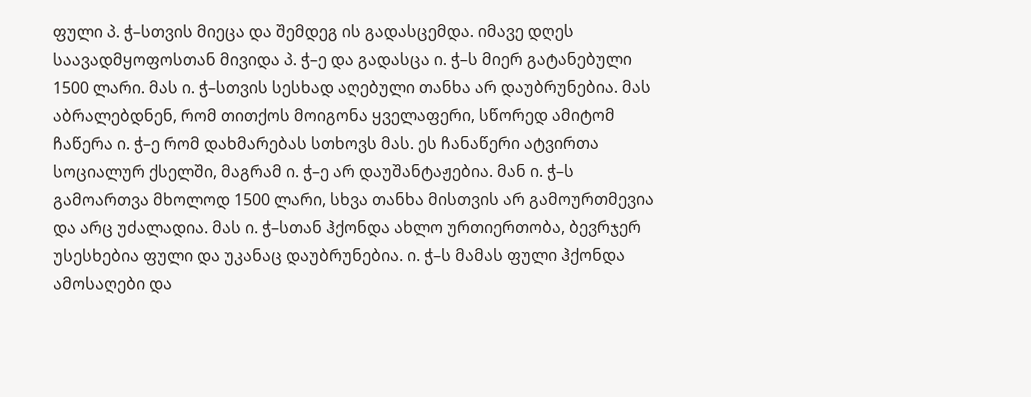ფული პ. ჭ–სთვის მიეცა და შემდეგ ის გადასცემდა. იმავე დღეს საავადმყოფოსთან მივიდა პ. ჭ–ე და გადასცა ი. ჭ–ს მიერ გატანებული 1500 ლარი. მას ი. ჭ–სთვის სესხად აღებული თანხა არ დაუბრუნებია. მას აბრალებდნენ, რომ თითქოს მოიგონა ყველაფერი, სწორედ ამიტომ ჩაწერა ი. ჭ–ე რომ დახმარებას სთხოვს მას. ეს ჩანაწერი ატვირთა სოციალურ ქსელში, მაგრამ ი. ჭ–ე არ დაუშანტაჟებია. მან ი. ჭ–ს გამოართვა მხოლოდ 1500 ლარი, სხვა თანხა მისთვის არ გამოურთმევია და არც უძალადია. მას ი. ჭ–სთან ჰქონდა ახლო ურთიერთობა, ბევრჯერ უსესხებია ფული და უკანაც დაუბრუნებია. ი. ჭ–ს მამას ფული ჰქონდა ამოსაღები და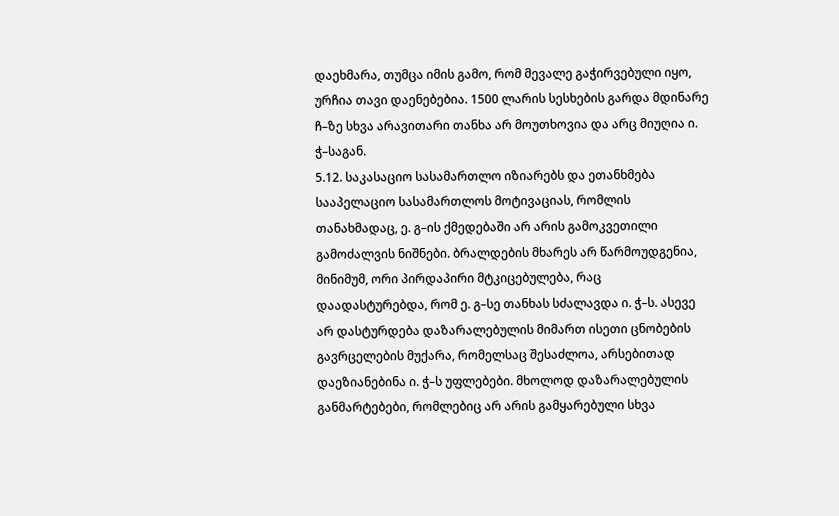დაეხმარა, თუმცა იმის გამო, რომ მევალე გაჭირვებული იყო, ურჩია თავი დაენებებია. 1500 ლარის სესხების გარდა მდინარე ჩ–ზე სხვა არავითარი თანხა არ მოუთხოვია და არც მიუღია ი. ჭ–საგან.
5.12. საკასაციო სასამართლო იზიარებს და ეთანხმება სააპელაციო სასამართლოს მოტივაციას, რომლის თანახმადაც, ე. გ–ის ქმედებაში არ არის გამოკვეთილი გამოძალვის ნიშნები. ბრალდების მხარეს არ წარმოუდგენია, მინიმუმ, ორი პირდაპირი მტკიცებულება, რაც დაადასტურებდა, რომ ე. გ–სე თანხას სძალავდა ი. ჭ–ს. ასევე არ დასტურდება დაზარალებულის მიმართ ისეთი ცნობების გავრცელების მუქარა, რომელსაც შესაძლოა, არსებითად დაეზიანებინა ი. ჭ–ს უფლებები. მხოლოდ დაზარალებულის განმარტებები, რომლებიც არ არის გამყარებული სხვა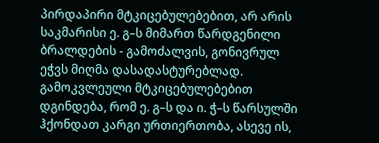პირდაპირი მტკიცებულებებით, არ არის საკმარისი ე. გ–ს მიმართ წარდგენილი ბრალდების - გამოძალვის, გონივრულ ეჭვს მიღმა დასადასტურებლად. გამოკვლეული მტკიცებულებებით დგინდება, რომ ე. გ–ს და ი. ჭ–ს წარსულში ჰქონდათ კარგი ურთიერთობა, ასევე ის,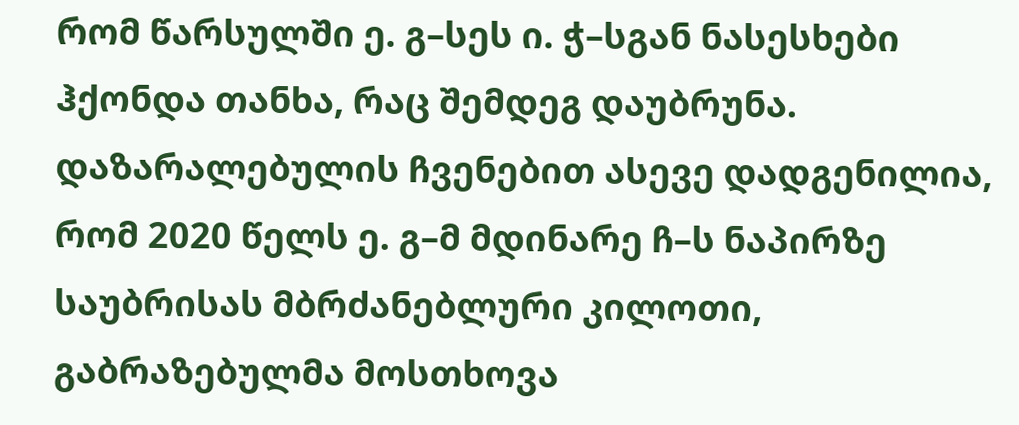რომ წარსულში ე. გ–სეს ი. ჭ–სგან ნასესხები ჰქონდა თანხა, რაც შემდეგ დაუბრუნა. დაზარალებულის ჩვენებით ასევე დადგენილია, რომ 2020 წელს ე. გ–მ მდინარე ჩ–ს ნაპირზე საუბრისას მბრძანებლური კილოთი, გაბრაზებულმა მოსთხოვა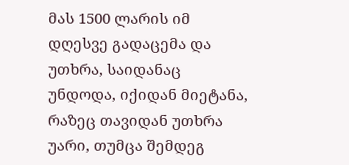მას 1500 ლარის იმ დღესვე გადაცემა და უთხრა, საიდანაც უნდოდა, იქიდან მიეტანა, რაზეც თავიდან უთხრა უარი, თუმცა შემდეგ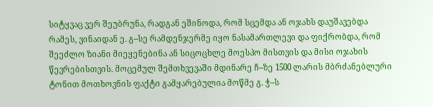სიტყვაც ვერ შეუბრუნა, რადგან ეშინოდა, რომ სცემდა ან ოჯახს დაუშავებდა რამეს, ვინაიდან ე. გ–სე რამდენჯერმე იყო ნასამართლევი და ფიქრობდა, რომ შეეძლო ზიანი მიეყენებინა ან სიცოცხლე მოესპო მისთვის და მისი ოჯახის წევრებისთვის. მოცემულ შემთხვევაში მდინარე ჩ–ზე 1500 ლარის მბრძანებლური ტონით მოთხოვნის ფაქტი გამყარებულია მოწმე გ. ჭ–ს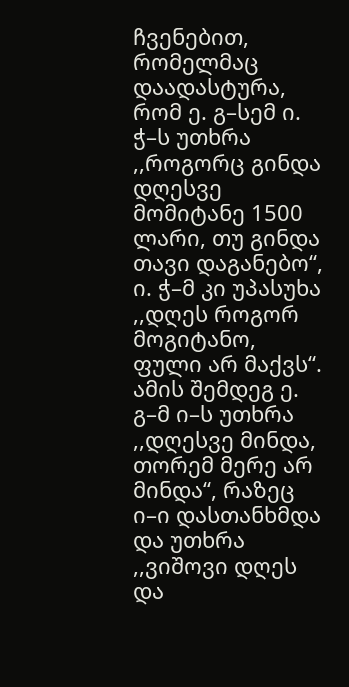ჩვენებით, რომელმაც დაადასტურა, რომ ე. გ–სემ ი. ჭ–ს უთხრა ,,როგორც გინდა დღესვე მომიტანე 1500 ლარი, თუ გინდა თავი დაგანებო“, ი. ჭ–მ კი უპასუხა ,,დღეს როგორ მოგიტანო, ფული არ მაქვს“. ამის შემდეგ ე. გ–მ ი–ს უთხრა ,,დღესვე მინდა, თორემ მერე არ მინდა“, რაზეც ი–ი დასთანხმდა და უთხრა ,,ვიშოვი დღეს და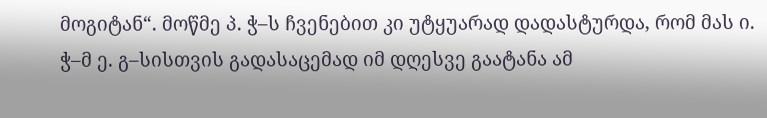მოგიტან“. მოწმე პ. ჭ–ს ჩვენებით კი უტყუარად დადასტურდა, რომ მას ი. ჭ–მ ე. გ–სისთვის გადასაცემად იმ დღესვე გაატანა ამ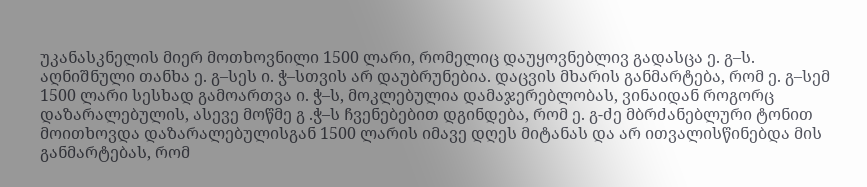უკანასკნელის მიერ მოთხოვნილი 1500 ლარი, რომელიც დაუყოვნებლივ გადასცა ე. გ–ს. აღნიშნული თანხა ე. გ–სეს ი. ჭ–სთვის არ დაუბრუნებია. დაცვის მხარის განმარტება, რომ ე. გ–სემ 1500 ლარი სესხად გამოართვა ი. ჭ–ს, მოკლებულია დამაჯერებლობას, ვინაიდან როგორც დაზარალებულის, ასევე მოწმე გ .ჭ–ს ჩვენებებით დგინდება, რომ ე. გ-ძე მბრძანებლური ტონით მოითხოვდა დაზარალებულისგან 1500 ლარის იმავე დღეს მიტანას და არ ითვალისწინებდა მის განმარტებას, რომ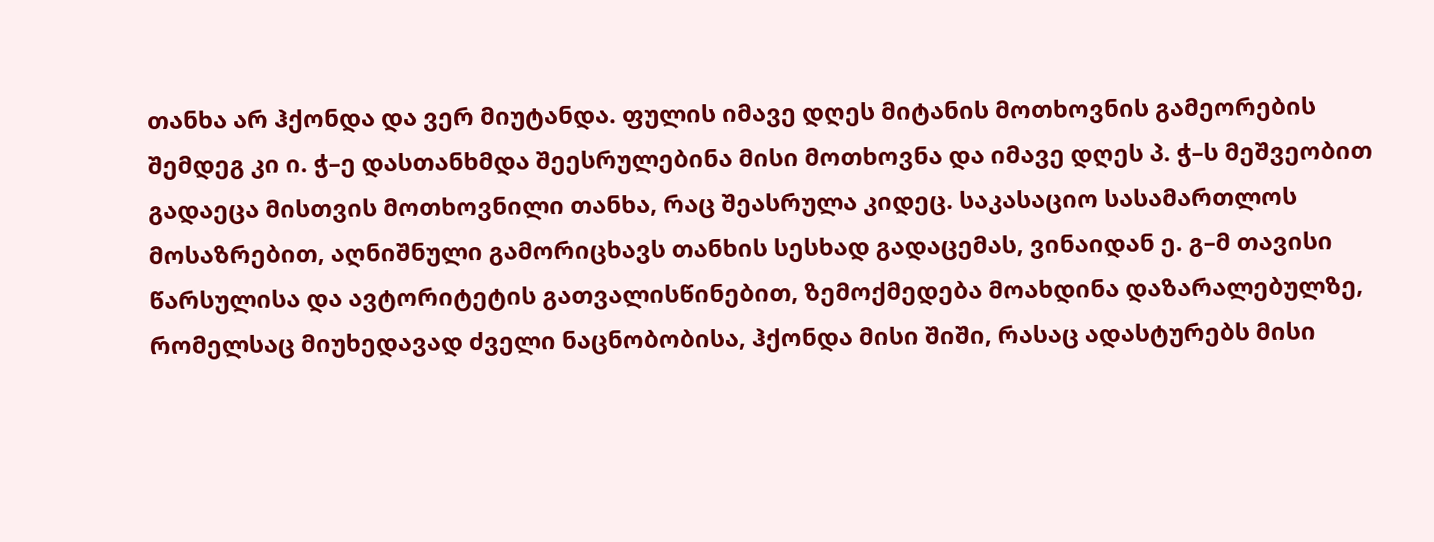თანხა არ ჰქონდა და ვერ მიუტანდა. ფულის იმავე დღეს მიტანის მოთხოვნის გამეორების შემდეგ კი ი. ჭ–ე დასთანხმდა შეესრულებინა მისი მოთხოვნა და იმავე დღეს პ. ჭ–ს მეშვეობით გადაეცა მისთვის მოთხოვნილი თანხა, რაც შეასრულა კიდეც. საკასაციო სასამართლოს მოსაზრებით, აღნიშნული გამორიცხავს თანხის სესხად გადაცემას, ვინაიდან ე. გ–მ თავისი წარსულისა და ავტორიტეტის გათვალისწინებით, ზემოქმედება მოახდინა დაზარალებულზე, რომელსაც მიუხედავად ძველი ნაცნობობისა, ჰქონდა მისი შიში, რასაც ადასტურებს მისი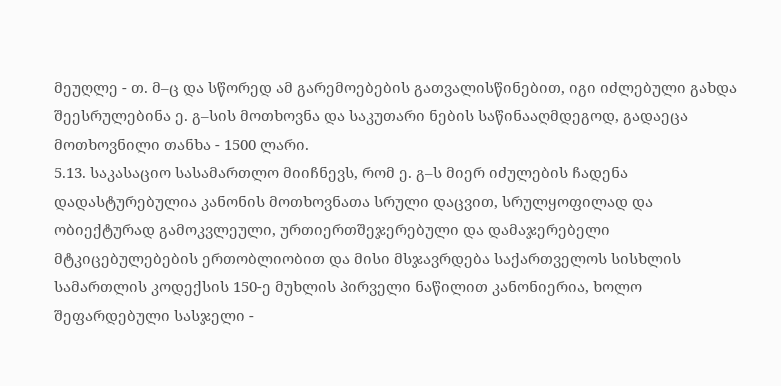მეუღლე - თ. მ–ც და სწორედ ამ გარემოებების გათვალისწინებით, იგი იძლებული გახდა შეესრულებინა ე. გ–სის მოთხოვნა და საკუთარი ნების საწინააღმდეგოდ, გადაეცა მოთხოვნილი თანხა - 1500 ლარი.
5.13. საკასაციო სასამართლო მიიჩნევს, რომ ე. გ–ს მიერ იძულების ჩადენა დადასტურებულია კანონის მოთხოვნათა სრული დაცვით, სრულყოფილად და ობიექტურად გამოკვლეული, ურთიერთშეჯერებული და დამაჯერებელი მტკიცებულებების ერთობლიობით და მისი მსჯავრდება საქართველოს სისხლის სამართლის კოდექსის 150-ე მუხლის პირველი ნაწილით კანონიერია, ხოლო შეფარდებული სასჯელი -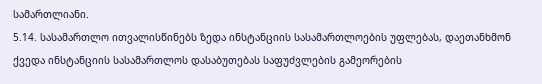სამართლიანი.
5.14. სასამართლო ითვალისწინებს ზედა ინსტანციის სასამართლოების უფლებას, დაეთანხმონ ქვედა ინსტანციის სასამართლოს დასაბუთებას საფუძვლების გამეორების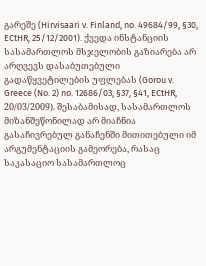გარეშე (Hirvisaari v. Finland, no. 49684/99, §30, ECtHR, 25/12/2001). ქვედა ინსტანციის სასამართლოს მსჯელობის გაზიარება არ არღვევს დასაბუთებული გადაწყვეტილების უფლებას (Gorou v. Greece (No. 2) no. 12686/03, §37, §41, ECtHR, 20/03/2009). შესაბამისად, სასამართლოს მიზანშეწონილად არ მიაჩნია გასაჩივრებულ განაჩენში მითითებული იმ არგუმენტაციის გამეორება, რასაც საკასაციო სასამართლოც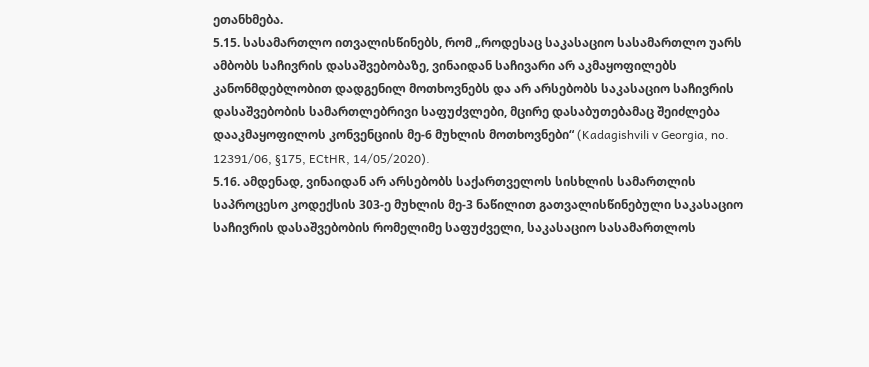ეთანხმება.
5.15. სასამართლო ითვალისწინებს, რომ „როდესაც საკასაციო სასამართლო უარს ამბობს საჩივრის დასაშვებობაზე, ვინაიდან საჩივარი არ აკმაყოფილებს კანონმდებლობით დადგენილ მოთხოვნებს და არ არსებობს საკასაციო საჩივრის დასაშვებობის სამართლებრივი საფუძვლები, მცირე დასაბუთებამაც შეიძლება დააკმაყოფილოს კონვენციის მე-6 მუხლის მოთხოვნები“ (Kadagishvili v Georgia, no. 12391/06, §175, ECtHR, 14/05/2020).
5.16. ამდენად, ვინაიდან არ არსებობს საქართველოს სისხლის სამართლის საპროცესო კოდექსის 303-ე მუხლის მე-3 ნაწილით გათვალისწინებული საკასაციო საჩივრის დასაშვებობის რომელიმე საფუძველი, საკასაციო სასამართლოს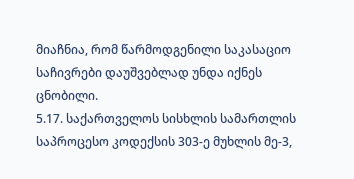მიაჩნია, რომ წარმოდგენილი საკასაციო საჩივრები დაუშვებლად უნდა იქნეს ცნობილი.
5.17. საქართველოს სისხლის სამართლის საპროცესო კოდექსის 303-ე მუხლის მე-3,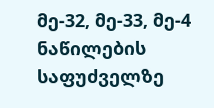მე-32, მე-33, მე-4 ნაწილების საფუძველზე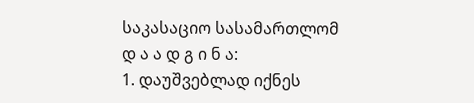საკასაციო სასამართლომ
დ ა ა დ გ ი ნ ა:
1. დაუშვებლად იქნეს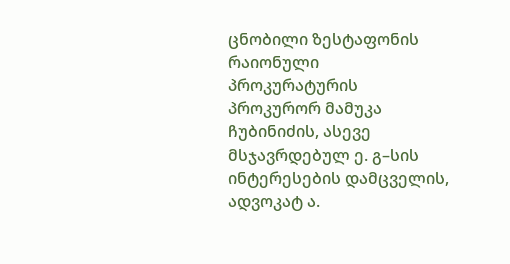ცნობილი ზესტაფონის რაიონული პროკურატურის პროკურორ მამუკა ჩუბინიძის, ასევე მსჯავრდებულ ე. გ–სის ინტერესების დამცველის, ადვოკატ ა.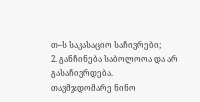თ–ს საკასაციო საჩივრები;
2. განჩინება საბოლოოა და არ გასაჩივრდება.
თავმჯდომარე ნინო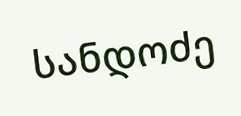სანდოძე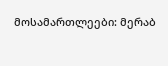მოსამართლეები: მერაბ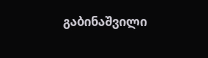გაბინაშვილი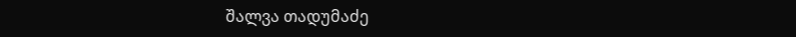შალვა თადუმაძე